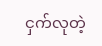ငှက်လုတဲ့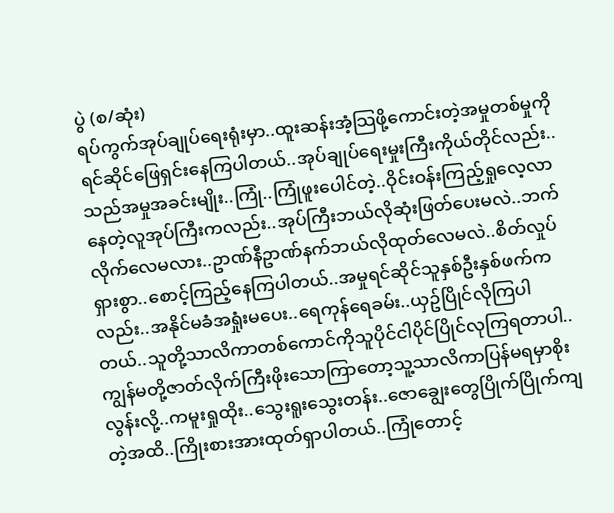ပွဲ (စ/ဆုံး)
ရပ်ကွက်အုပ်ချုပ်ရေးရုံးမှာ..ထူးဆန်းအံ့သြဖို့ကောင်းတဲ့အမှုတစ်မှုကိုရင်ဆိုင်ဖြေရှင်းနေကြပါတယ်..အုပ်ချုပ်ရေးမှုးကြီးကိုယ်တိုင်လည်း..သည်အမှုအခင်းမျိုး..ကြုံ..ကြုံဖူးပေါင်တဲ့..ဝိုင်းဝန်းကြည့်ရှုလေ့လာနေတဲ့လူအုပ်ကြီးကလည်း..အုပ်ကြီးဘယ်လိုဆုံးဖြတ်ပေးမလဲ..ဘက်လိုက်လေမလား..ဥာဏ်နီဥာဏ်နက်ဘယ်လိုထုတ်လေမလဲ..စိတ်လှုပ်ရှားစွာ..စောင့်ကြည့်နေကြပါတယ်..အမှုရင်ဆိုင်သူနှစ်ဦးနှစ်ဖက်ကလည်း..အနိုင်မခံအရှုံးမပေး..ရေကုန်ရေခမ်း..ယှဥ်ပြိုင်လိုကြပါတယ်..သူတို့သာလိကာတစ်ကောင်ကိုသူပိုင်ငါပိုင်ပြိုင်လုကြရတာပါ..ကျွန်မတို့ဇာတ်လိုက်ကြီးဖိုးသောကြာတော့သူ့သာလိကာပြန်မရမှာစိုးလွန်းလို့..ကမူးရှုထိုး..သွေးရူးသွေးတန်း..ဇောချွေးတွေပြိုက်ပြိုက်ကျတဲ့အထိ..ကြိုးစားအားထုတ်ရှာပါတယ်..ကြုံတောင့်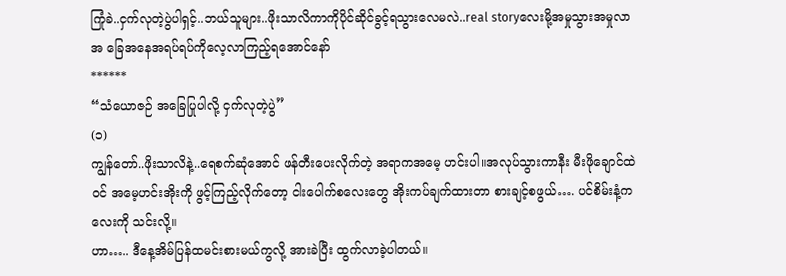ကြုံခဲ..ငှက်လုတဲ့ပွဲပါရှင့်..ဘယ်သူများ..ဖိုးသာလိကာကိုပိုင်ဆိုင်ခွင့်ရသွားလေမလဲ..real storyလေးမို့အမှုသွားအမှုလာအ ခြေအနေအရပ်ရပ်ကိုလေ့လာကြည့်ရအောင်နော်
******
“သံယောဇဉ် အခြေပြုပါလို့ ငှက်လုတဲ့ပွဲ”
(၁)
ကျွန်တော်..ဖိုးသာလိနဲ့..ရေစက်ဆုံအောင် ဖန်တီးပေးလိုက်တဲ့ အရာကအမေ့ ဟင်းပါ။အလုပ်သွားကာနီး မီးဖိုချောင်ထဲဝင် အမေ့ဟင်းအိုးကို ဖွင့်ကြည့်လိုက်တော့ ငါးပေါက်စလေးတွေ အိုးကပ်ချက်ထားတာ စားချင့်စဖွယ်…. ပင်စိမ်းနံ့ကလေးကို သင်းလို့။
ဟာ….. ဒီနေ့အိမ်ပြန်ထမင်းစားမယ်ကွလို့ အားခဲပြီး ထွက်လာခဲ့ပါတယ်။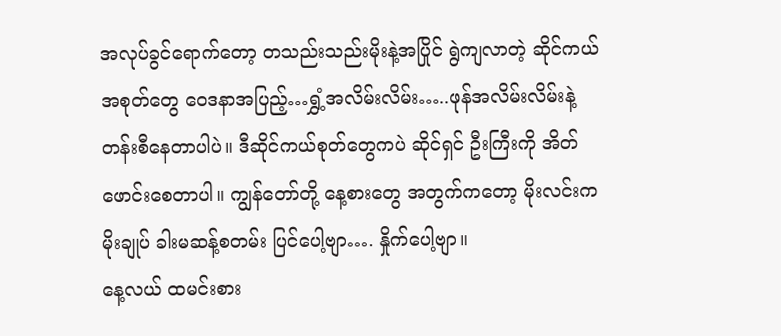အလုပ်ခွင်ရောက်တော့ တသည်းသည်းမိုးနဲ့အပြိုင် ရွဲကျလာတဲ့ ဆိုင်ကယ်အစုတ်တွေ ဝေဒနာအပြည့်…ရွှံ့အလိမ်းလိမ်း…..ဖုန်အလိမ်းလိမ်းနဲ့ တန်းစီနေတာပါပဲ။ ဒီဆိုင်ကယ်စုတ်တွေကပဲ ဆိုင်ရှင် ဦးကြီးကို အိတ်ဖောင်းစေတာပါ။ ကျွန်တော်တို့ နေ့စားတွေ အတွက်ကတော့ မိုးလင်းက မိုးချုပ် ခါးမဆန့်စတမ်း ပြင်ပေါ့ဗျာ…. နှိုက်ပေါ့ဗျာ။
နေ့လယ် ထမင်းစား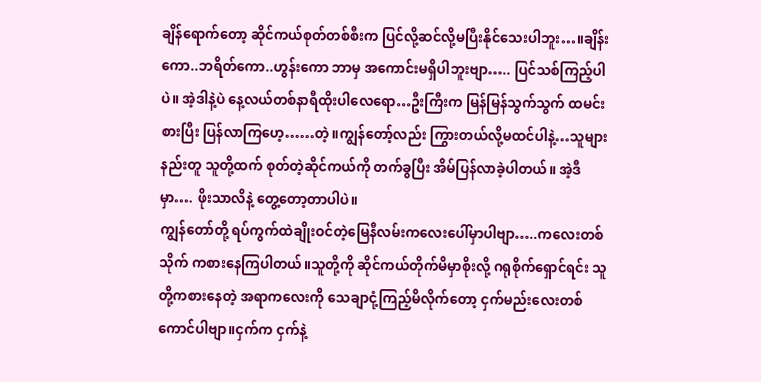ချိန်ရောက်တော့ ဆိုင်ကယ်စုတ်တစ်စီးက ပြင်လို့ဆင်လို့မပြီးနိုင်သေးပါဘူး…။ချိန်းကော..ဘရိတ်ကော..ဟွန်းကော ဘာမှ အကောင်းမရှိပါဘူးဗျာ….. ပြင်သစ်ကြည့်ပါပဲ။ အဲ့ဒါနဲ့ပဲ နေ့လယ်တစ်နာရီထိုးပါလေရော…ဦးကြီးက မြန်မြန်သွက်သွက် ထမင်းစားပြီး ပြန်လာကြဟေ့……တဲ့။ကျွန်တော့်လည်း ကြွားတယ်လို့မထင်ပါနဲ့…သူများနည်းတူ သူတို့ထက် စုတ်တဲ့ဆိုင်ကယ်ကို တက်ခွပြီး အိမ်ပြန်လာခဲ့ပါတယ်။ အဲ့ဒီမှာ…. ဖိုးသာလိနဲ့ တွေ့တော့တာပါပဲ။
ကျွန်တော်တို့ ရပ်ကွက်ထဲချိုးဝင်တဲ့မြေနီလမ်းကလေးပေါ်မှာပါဗျာ…..ကလေးတစ်သိုက် ကစားနေကြပါတယ်။သူတို့ကို ဆိုင်ကယ်တိုက်မိမှာစိုးလို့ ဂရုစိုက်ရှောင်ရင်း သူတို့ကစားနေတဲ့ အရာကလေးကို သေချာငုံ့ကြည့်မိလိုက်တော့ ငှက်မည်းလေးတစ်ကောင်ပါဗျာ။ငှက်က ငှက်နဲ့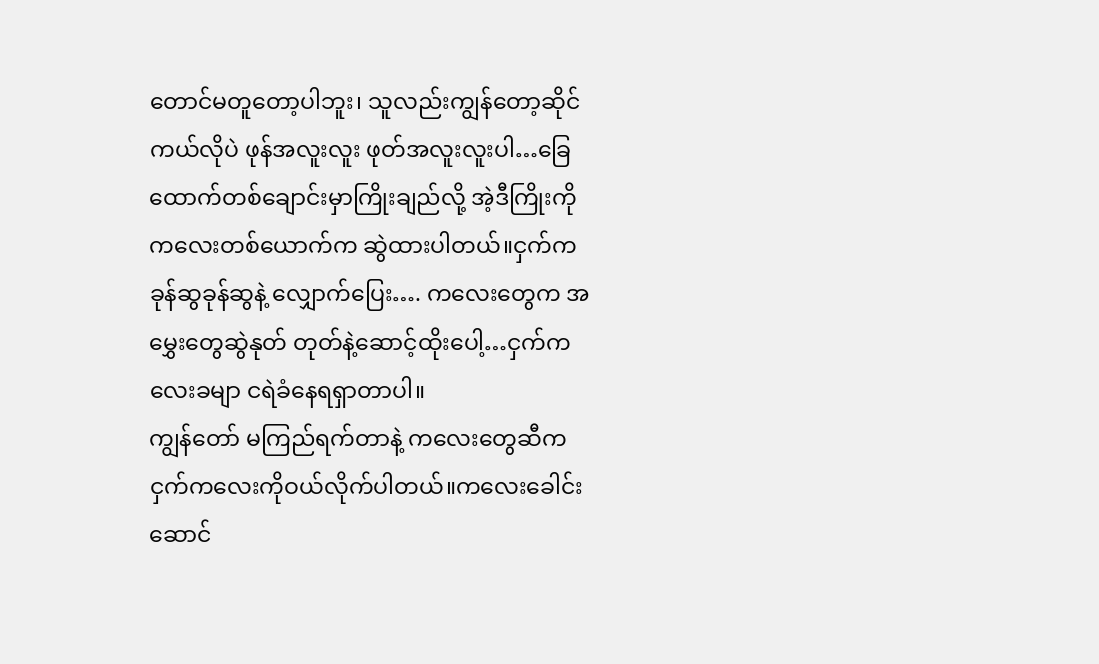တောင်မတူတော့ပါဘူး၊ သူလည်းကျွန်တော့ဆိုင်ကယ်လိုပဲ ဖုန်အလူးလူး ဖုတ်အလူးလူးပါ…ခြေထောက်တစ်ချောင်းမှာကြိုးချည်လို့ အဲ့ဒီကြိုးကို ကလေးတစ်ယောက်က ဆွဲထားပါတယ်။ငှက်က ခုန်ဆွခုန်ဆွနဲ့ လျှောက်ပြေး…. ကလေးတွေက အမွှေးတွေဆွဲနုတ် တုတ်နဲ့ဆောင့်ထိုးပေါ့…ငှက်ကလေးခမျာ ငရဲခံနေရရှာတာပါ။
ကျွန်တော် မကြည်ရက်တာနဲ့ ကလေးတွေဆီက ငှက်ကလေးကိုဝယ်လိုက်ပါတယ်။ကလေးခေါင်းဆောင်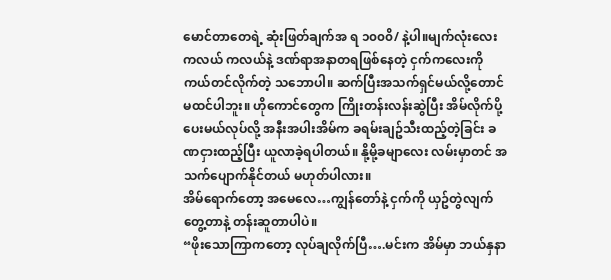မောင်တာတေရဲ့ ဆုံးဖြတ်ချက်အ ရ ၁၀၀၀ိ/ နဲ့ပါ။မျက်လုံးလေး ကလယ် ကလယ်နဲ့ ဒဏ်ရာအနာတရဖြစ်နေတဲ့ ငှက်ကလေးကို ကယ်တင်လိုက်တဲ့ သဘောပါ။ ဆက်ပြီးအသက်ရှင်မယ်လို့တောင် မထင်ပါဘူး။ ဟိုကောင်တွေက ကြိုးတန်းလန်းဆွဲပြီး အိမ်လိုက်ပို့ပေးမယ်လုပ်လို့ အနီးအပါးအိမ်က ခရမ်းချဥ်သီးထည့်တဲ့ခြင်း ခဏငှားထည့်ပြီး ယူလာခဲ့ရပါတယ်။ နို့မို့ခမျာလေး လမ်းမှာတင် အသက်ပျောက်နိုင်တယ် မဟုတ်ပါလား။
အိမ်ရောက်တော့ အမေလေ…ကျွန်တော်နဲ့ ငှက်ကို ယှဥ်တွဲလျက်တွေ့တာနဲ့ တန်းဆူတာပါပဲ။
“ဖိုးသောကြာကတော့ လုပ်ချလိုက်ပြီ….မင်းက အိမ်မှာ ဘယ်နှနာ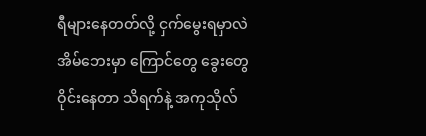ရီများနေတတ်လို့ ငှက်မွေးရမှာလဲ အိမ်ဘေးမှာ ကြောင်တွေ ခွေးတွေ ဝိုင်းနေတာ သိရက်နဲ့ အကုသိုလ်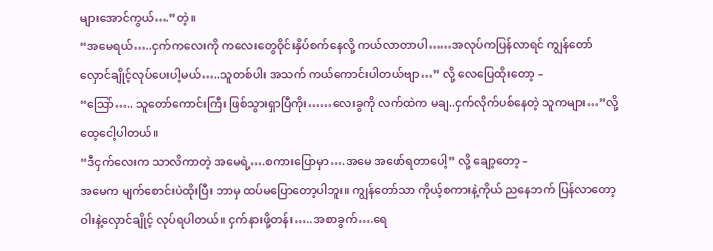များအောင်ကွယ်….”တဲ့။
“အမေရယ်…..ငှက်ကလေးကို ကလေးတွေဝိုင်းနှိပ်စက်နေလို့ ကယ်လာတာပါ……အလုပ်ကပြန်လာရင် ကျွန်တော် လှောင်ချိုင့်လုပ်ပေးပါ့မယ်…..သူတစ်ပါး အသက် ကယ်ကောင်းပါတယ်ဗျာ…” လို့ လေပြေထိုးတော့ –
“သြော်….. သူတော်ကောင်းကြီး ဖြစ်သွားရှာပြီကိုး……လေးခွကို လက်ထဲက မချ..ငှက်လိုက်ပစ်နေတဲ့ သူကများ…”လို့ ထေ့ငေါ့ပါတယ်။
“ဒီငှက်လေးက သာလိကာတဲ့ အမေရဲ့….စကားပြောမှာ….အမေ အဖော်ရတာပေါ့” လို့ ချော့တော့ –
အမေက မျက်စောင်းပဲထိုးပြီး ဘာမှ ထပ်မပြောတော့ပါဘူး။ ကျွန်တော်သာ ကိုယ့်စကားနဲ့ကိုယ် ညနေဘက် ပြန်လာတော့ ဝါးနဲ့လှောင်ချိုင့် လုပ်ရပါတယ်။ ငှက်နားဖို့တန်း…..အစာခွက်….ရေ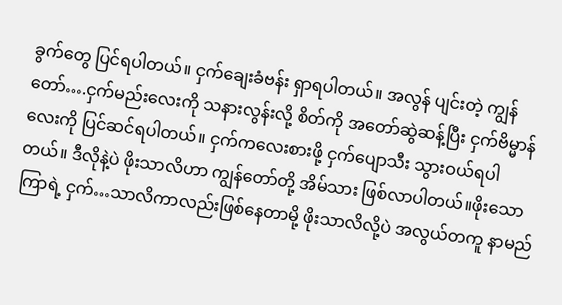ခွက်တွေ ပြင်ရပါတယ်။ ငှက်ချေးခံဗန်း ရှာရပါတယ်။ အလွန် ပျင်းတဲ့ ကျွန်တော်….ငှက်မည်းလေးကို သနားလွန်းလို့ စိတ်ကို အတော်ဆွဲဆန့်ပြီး ငှက်ဗိမ္မာန်လေးကို ပြင်ဆင်ရပါတယ်။ ငှက်ကလေးစားဖို့ ငှက်ပျောသီး သွားဝယ်ရပါတယ်။ ဒီလိုနဲ့ပဲ ဖိုးသာလိဟာ ကျွန်တော်တို့ အိမ်သား ဖြစ်လာပါတယ်။ဖိုးသောကြာရဲ့ ငှက်…သာလိကာလည်းဖြစ်နေတာမို့ ဖိုးသာလိလို့ပဲ အလွယ်တကူ နာမည်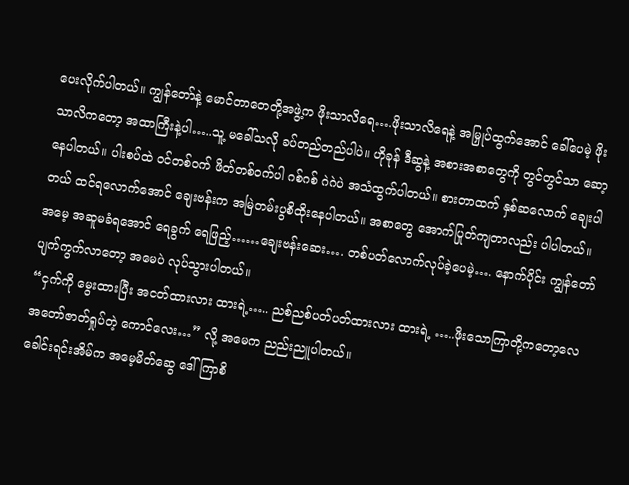ပေးလိုက်ပါတယ်။ ကျွန်တော်နဲ့ မောင်တာတေတို့အဖွဲ့က ဖိုးသာလိရေ….ဖိုးသာလိရေနဲ့ အမြှုပ်ထွက်အောင် ခေါ်ပေမဲ့ ဖိုးသာလိကတော့ အထာကြီးနဲ့ပါ…..သူ့ မခေါ်သလို ခပ်တည်တည်ပါပဲ။ ဟိုခုန် ဒီဆွနဲ့ အစားအစာတွေကို တွင်တွင်သာ ဆော့နေပါတယ်။ ပါးစပ်ထဲ ဝင်တစ်ဝက် ဖိတ်တစ်ဝက်ပါ ဂစ်ဂစ် ဂဲဂဲပဲ အသံထွက်ပါတယ်။ စားတာထက် နှစ်ဆလောက် ချေးပါတယ် ထင်ရလောက်အောင် ချေးဗန်းက အမြဲတမ်းပွစိထိုးနေပါတယ်။ အစာတွေ အောက်ပြုတ်ကျတာလည်း ပါပါတယ်။
အမေ့ အဆူမခံရအောင် ရေခွက် ရေဖြည့်……ချေးဗန်းဆေး…. တစ်ပတ်လောက်လုပ်ခဲ့ပေမဲ့…. နောက်ပိုင်း ကျွန်တော်ပျက်ကွက်လာတော့ အမေပဲ လုပ်သွားပါတယ်။
“ငှက်ကို မွေးထားပြီး အငတ်ထားလား ထားရဲ့….. ညစ်ညစ်ပတ်ပတ်ထားလား ထားရဲ့ …..ဖိုးသောကြာတို့ကတော့လေ အတော်ဇာတ်ရှုပ်တဲ့ ကောင်လေး…” လို့ အမေက ညည်းညူပါတယ်။
ခေါင်းရင်းအိမ်က အမေ့မိတ်ဆွေ ဒေါ်ကြာစိ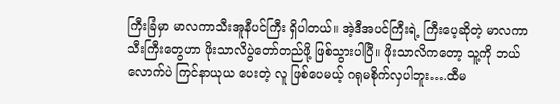ကြီးခြံမှာ မာလကာသီးအူနီပင်ကြီး ရှိပါတယ်။ အဲ့ဒီအပင်ကြီးရဲ့ ကြီးပေ့ဆိုတဲ့ မာလကာသီးကြီးတွေဟာ ဖိုးသာလိပွဲတော်တည်ဖို့ ဖြစ်သွားပါပြီ။ ဖိုးသာလိကတော့ သူ့ကို ဘယ်လောက်ပဲ ကြင်နာယုယ ပေးတဲ့ လူ ဖြစ်ပေမယ့် ဂရုမစိုက်လှပါဘူး….ထီမ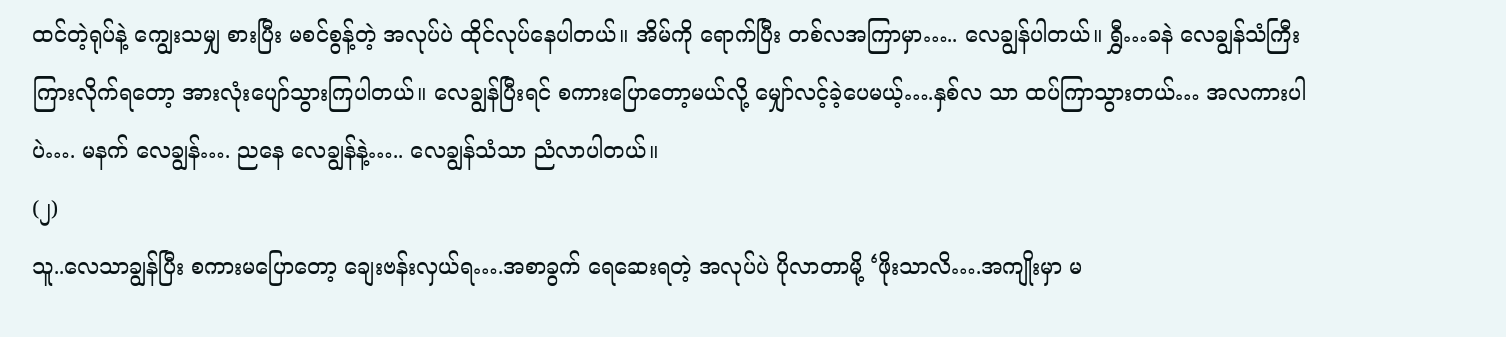ထင်တဲ့ရုပ်နဲ့ ကျွေးသမျှ စားပြီး မစင်စွန့်တဲ့ အလုပ်ပဲ ထိုင်လုပ်နေပါတယ်။ အိမ်ကို ရောက်ပြီး တစ်လအကြာမှာ….. လေချွန်ပါတယ်။ ရွှီ…ခနဲ လေချွန်သံကြီး ကြားလိုက်ရတော့ အားလုံးပျော်သွားကြပါတယ်။ လေချွန်ပြီးရင် စကားပြောတော့မယ်လို့ မျှော်လင့်ခဲ့ပေမယ့်….နှစ်လ သာ ထပ်ကြာသွားတယ်… အလကားပါပဲ…. မနက် လေချွန်…. ညနေ လေချွန်နဲ့….. လေချွန်သံသာ ညံလာပါတယ်။
(၂)
သူ..လေသာချွန်ပြီး စကားမပြောတော့ ချေးဗန်းလှယ်ရ….အစာခွက် ရေဆေးရတဲ့ အလုပ်ပဲ ပိုလာတာမို့ ‘ဖိုးသာလိ….အကျိုးမှာ မ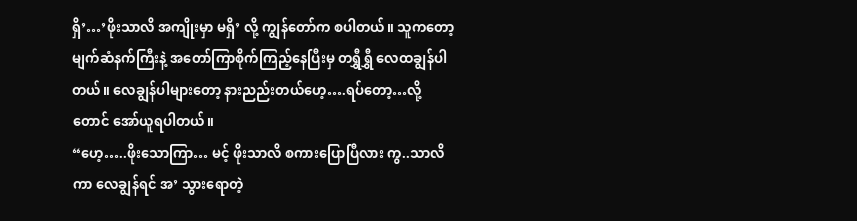ရှိ’…’ဖိုးသာလိ အကျိုးမှာ မရှိ’ လို့ ကျွန်တော်က စပါတယ်။ သူကတော့ မျက်ဆံနက်ကြီးနဲ့ အတော်ကြာစိုက်ကြည့်နေပြီးမှ တရွှီရွှီ လေထချွန်ပါတယ်။ လေချွန်ပါများတော့ နားညည်းတယ်ဟေ့….ရပ်တော့…လို့တောင် အော်ယူရပါတယ်။
“ဟေ့…..ဖိုးသောကြာ… မင့် ဖိုးသာလိ စကားပြောပြီလား ကွ..သာလိကာ လေချွန်ရင် အ’ သွားရောတဲ့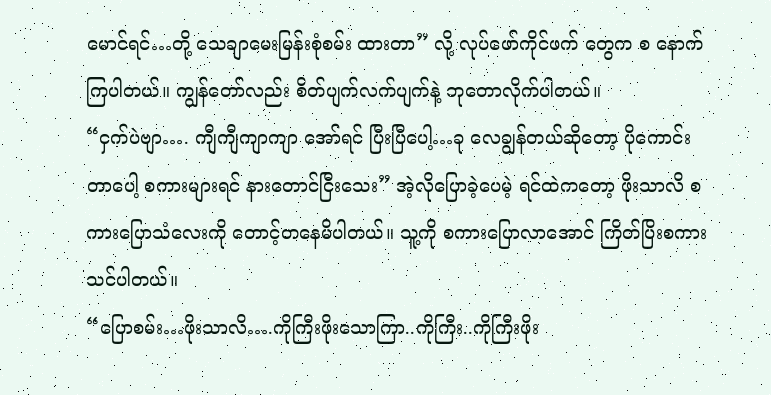မောင်ရင်…တို့ သေချာမေးမြန်းစုံစမ်း ထားတာ” လို့ လုပ်ဖော်ကိုင်ဖက် တွေက စ နောက် ကြပါတယ်။ ကျွန်တော်လည်း စိတ်ပျက်လက်ပျက်နဲ့ ဘုတောလိုက်ပါတယ်။
“ငှက်ပဲဗျာ…. ကျီကျီကျာကျာ အော်ရင် ပြီးပြီပေါ့…ခု လေချွန်တယ်ဆိုတော့ ပိုကောင်းတာပေါ့ စကားများရင် နားတောင်ငြီးသေး” အဲ့လိုပြောခဲ့ပေမဲ့ ရင်ထဲကတော့ ဖိုးသာလိ စကားပြောသံလေးကို တောင့်တနေမိပါတယ်။ သူ့ကို စကားပြောလာအောင် ကြိတ်ပြိးစကားသင်ပါတယ်။
“ပြောစမ်း…ဖိုးသာလိ….ကိုကြီးဖိုးသောကြာ..ကိုကြီး..ကိုကြီးဖိုး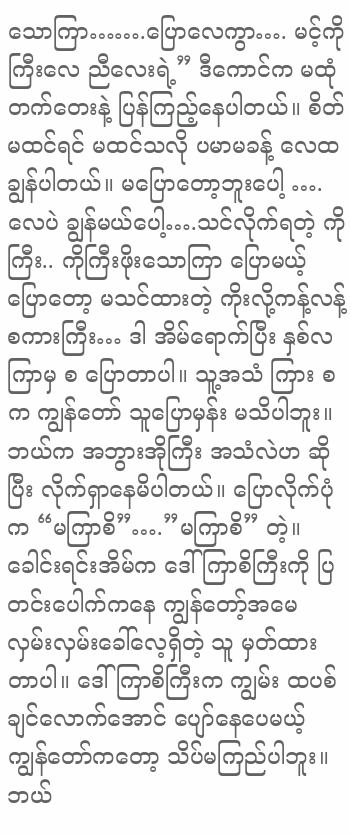သောကြာ…….ပြောလေကွာ…. မင့်ကိုကြီးလေ ညီလေးရဲ့” ဒီကောင်က မထုံတက်တေးနဲ့ ပြန်ကြည့်နေပါတယ်။ စိတ်မထင်ရင် မထင်သလို ပမာမခန့် လေထချွန်ပါတယ်။ မပြောတော့ဘူးပေါ့ ….လေပဲ ချွန်မယ်ပေါ့….သင်လိုက်ရတဲ့ ကိုကြီး.. ကိုကြီးဖိုးသောကြာ ပြောမယ့်ပြောတော့ မသင်ထားတဲ့ ကိုးလို့ကန့်လန့် စကားကြီး… ဒါ အိမ်ရောက်ပြီး နှစ်လကြာမှ စ ပြောတာပါ။ သူ့အသံ ကြား စ က ကျွန်တော် သူပြောမှန်း မသိပါဘူး။ ဘယ်က အဘွားအိုကြီး အသံလဲဟ ဆိုပြီး လိုက်ရှာနေမိပါတယ်။ ပြောလိုက်ပုံက “မကြာစိ”….”မကြာစိ” တဲ့။ ခေါင်းရင်းအိမ်က ဒေါ်ကြာစိကြီးကို ပြတင်းပေါက်ကနေ ကျွန်တော့်အမေ လှမ်းလှမ်းခေါ်လေ့ရှိတဲ့ သူ မှတ်ထားတာပါ။ ဒေါ်ကြာစိကြီးက ကျွမ်း ထပစ်ချင်လောက်အောင် ပျော်နေပေမယ့် ကျွန်တော်ကတော့ သိပ်မကြည်ပါဘူး။ ဘယ်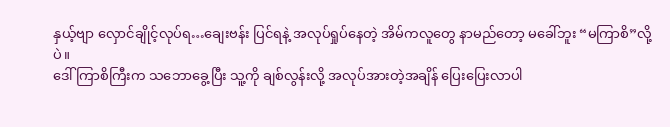နှယ့်ဗျာ လှောင်ချိုင့်လုပ်ရ…ချေးဗန်း ပြင်ရနဲ့ အလုပ်ရှုပ်နေတဲ့ အိမ်ကလူတွေ နာမည်တော့ မခေါ်ဘူး “မကြာစိ”လို့ပဲ။
ဒေါ်ကြာစိကြီးက သဘောခွေ့ပြီး သူ့ကို ချစ်လွန်းလို့ အလုပ်အားတဲ့အချိန် ပြေးပြေးလာပါ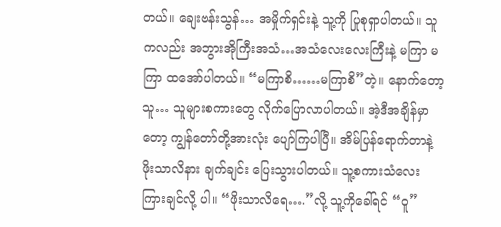တယ်။ ချေးဗန်းသွန်… အမှိုက်ရှင်းနဲ့ သူ့ကို ပြုစုရှာပါတယ်။ သူကလည်း အဘွားအိုကြီးအသံ…အသံလေးလေးကြီးနဲ့ မကြာ မကြာ ထအော်ပါတယ်။ “မကြာစိ……မကြာစိ”တဲ့။ နောက်တော့ သူ… သူများစကားတွေ လိုက်ပြောလာပါတယ်။ အဲ့ဒီအချိန်မှာတော့ ကျွန်တော်တို့အားလုံး ပျော်ကြပါပြီ။ အိမ်ပြန်ရောက်တာနဲ့ ဖိုးသာလိနား ချက်ချင်း ပြေးသွားပါတယ်။ သူ့စကားသံလေး ကြားချင်လို့ ပါ။ “ဖိုးသာလိရေ….”လို့ သူ့ကိုခေါ်ရင် “ဝူ”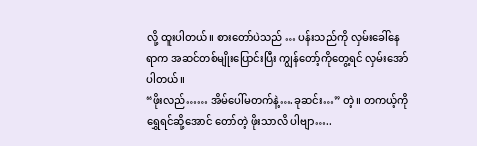လို့ ထူးပါတယ်။ စားတော်ပဲသည် … ပန်းသည်ကို လှမ်းခေါ်နေရာက အဆင်တစ်မျိုးပြောင်းပြီး ကျွန်တော့်ကိုတွေ့ရင် လှမ်းအော်ပါတယ်။
“ဖိုးလည်…… အိမ်ပေါ်မတက်နဲ့….ခုဆင်း…” တဲ့။ တကယ့်ကို ရွှေရင်ဆို့အောင် တော်တဲ့ ဖိုးသာလိ ပါဗျာ…..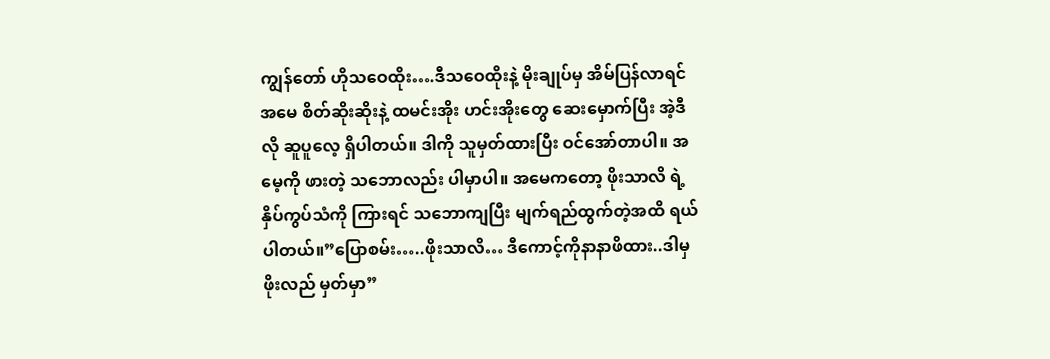ကျွန်တော် ဟိုသဝေထိုး….ဒီသဝေထိုးနဲ့ မိုးချုပ်မှ အိမ်ပြန်လာရင် အမေ စိတ်ဆိုးဆိုးနဲ့ ထမင်းအိုး ဟင်းအိုးတွေ ဆေးမှောက်ပြီး အဲ့ဒီလို ဆူပူလေ့ ရှိပါတယ်။ ဒါကို သူမှတ်ထားပြီး ဝင်အော်တာပါ။ အမေ့ကို ဖားတဲ့ သဘောလည်း ပါမှာပါ။ အမေကတော့ ဖိုးသာလိ ရဲ့ နှိပ်ကွပ်သံကို ကြားရင် သဘောကျပြီး မျက်ရည်ထွက်တဲ့အထိ ရယ်ပါတယ်။”ပြောစမ်း…..ဖိုးသာလိ… ဒီကောင့်ကိုနာနာဖိထား..ဒါမှ ဖိုးလည် မှတ်မှာ”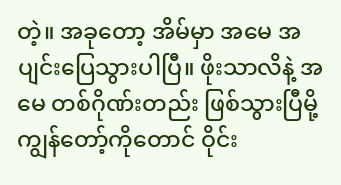တဲ့။ အခုတော့ အိမ်မှာ အမေ အပျင်းပြေသွားပါပြီ။ ဖိုးသာလိနဲ့ အမေ တစ်ဂိုဏ်းတည်း ဖြစ်သွားပြီမို့ ကျွန်တော့်ကိုတောင် ဝိုင်း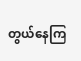တွယ်နေကြ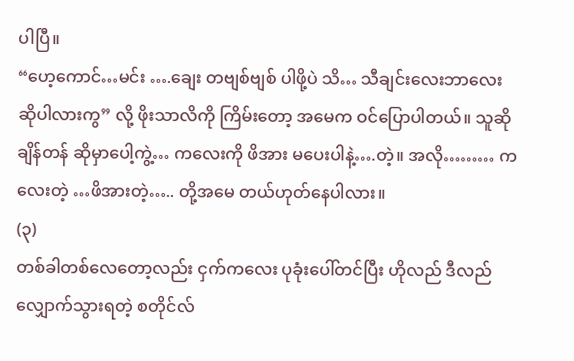ပါပြီ။
“ဟေ့ကောင်…မင်း ….ချေး တဗျစ်ဗျစ် ပါဖို့ပဲ သိ… သီချင်းလေးဘာလေး ဆိုပါလားကွ” လို့ ဖိုးသာလိကို ကြိမ်းတော့ အမေက ဝင်ပြောပါတယ်။ သူဆိုချိန်တန် ဆိုမှာပေါ့ကွဲ့… ကလေးကို ဖိအား မပေးပါနဲ့….တဲ့။ အလို……… ကလေးတဲ့ …ဖိအားတဲ့….. တို့အမေ တယ်ဟုတ်နေပါလား။
(၃)
တစ်ခါတစ်လေတော့လည်း ငှက်ကလေး ပုခုံးပေါ်တင်ပြီး ဟိုလည် ဒီလည် လျှောက်သွားရတဲ့ စတိုင်လ်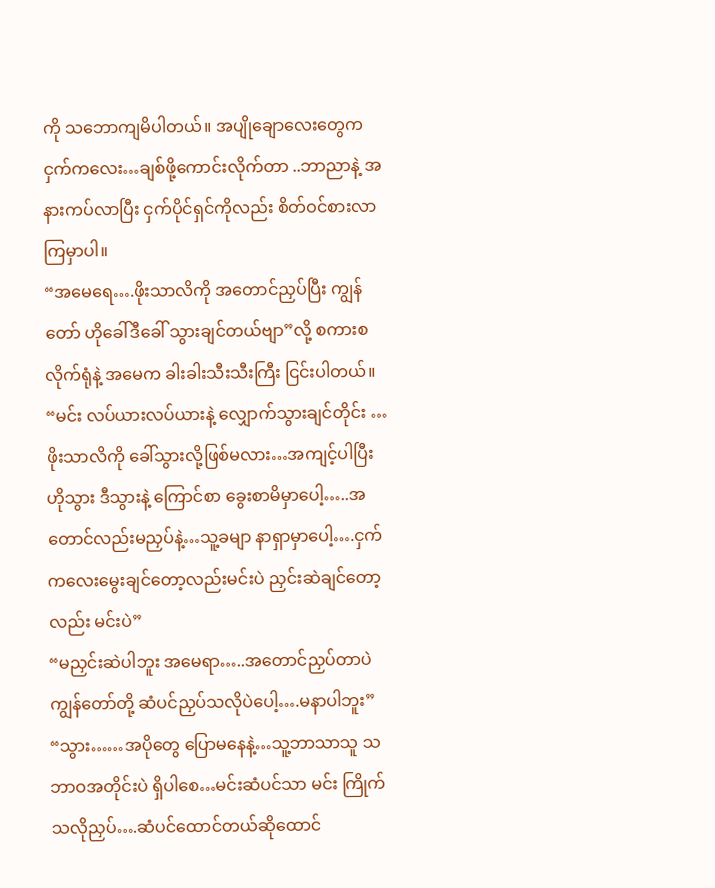ကို သဘောကျမိပါတယ်။ အပျိုချောလေးတွေက ငှက်ကလေး…ချစ်ဖို့ကောင်းလိုက်တာ ..ဘာညာနဲ့ အနားကပ်လာပြီး ငှက်ပိုင်ရှင်ကိုလည်း စိတ်ဝင်စားလာကြမှာပါ။
“အမေရေ….ဖိုးသာလိကို အတောင်ညှပ်ပြီး ကျွန်တော် ဟိုခေါ်ဒီခေါ် သွားချင်တယ်ဗျာ”လို့ စကားစလိုက်ရုံနဲ့ အမေက ခါးခါးသီးသီးကြီး ငြင်းပါတယ်။
“မင်း လပ်ယားလပ်ယားနဲ့ လျှောက်သွားချင်တိုင်း …ဖိုးသာလိကို ခေါ်သွားလို့ဖြစ်မလား…အကျင့်ပါပြီး ဟိုသွား ဒီသွားနဲ့ ကြောင်စာ ခွေးစာမိမှာပေါ့…..အတောင်လည်းမညှပ်နဲ့…သူ့ခမျာ နာရှာမှာပေါ့….ငှက်ကလေးမွေးချင်တော့လည်းမင်းပဲ ညှင်းဆဲချင်တော့လည်း မင်းပဲ”
“မညှင်းဆဲပါဘူး အမေရာ…..အတောင်ညှပ်တာပဲ ကျွန်တော်တို့ ဆံပင်ညှပ်သလိုပဲပေါ့….မနာပါဘူး”
“သွား……အပိုတွေ ပြောမနေနဲ့…သူ့ဘာသာသူ သဘာဝအတိုင်းပဲ ရှိပါစေ…မင်းဆံပင်သာ မင်း ကြိုက်သလိုညှပ်….ဆံပင်ထောင်တယ်ဆိုထောင်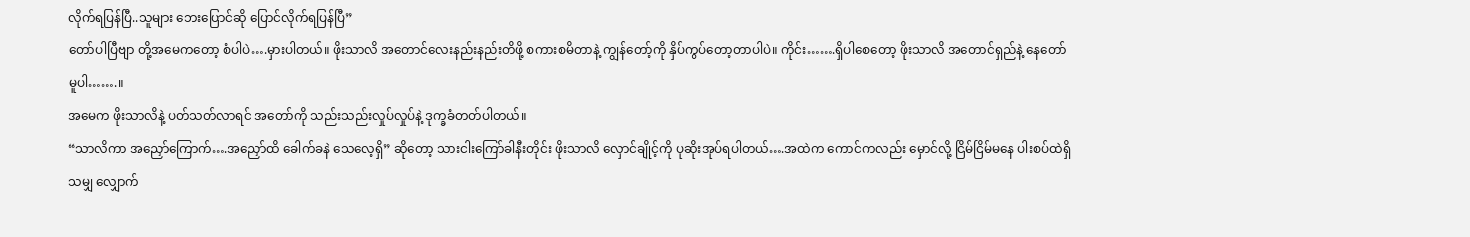လိုက်ရပြန်ပြီ..သူများ ဘေးပြောင်ဆို ပြောင်လိုက်ရပြန်ပြီ”
တော်ပါပြီဗျာ တို့အမေကတော့ စံပါပဲ….မှားပါတယ်။ ဖိုးသာလိ အတောင်လေးနည်းနည်းတိဖို့ စကားစမိတာနဲ့ ကျွန်တော့်ကို နှိပ်ကွပ်တော့တာပါပဲ။ ကိုင်း…….ရှိပါစေတော့ ဖိုးသာလိ အတောင်ရှည်နဲ့ နေတော်မူပါ…….။
အမေက ဖိုးသာလိနဲ့ ပတ်သတ်လာရင် အတော်ကို သည်းသည်းလှုပ်လှုပ်နဲ့ ဒုက္ခခံတတ်ပါတယ်။
“သာလိကာ အညှော်ကြောက်….အညှော်ထိ ခေါက်ခနဲ သေလေ့ရှိ” ဆိုတော့ သားငါးကြော်ခါနီးတိုင်း ဖိုးသာလိ လှောင်ချိုင့်ကို ပုဆိုးအုပ်ရပါတယ်….အထဲက ကောင်ကလည်း မှောင်လို့ ငြိမ်ငြိမ်မနေ ပါးစပ်ထဲရှိသမျှ လျှောက်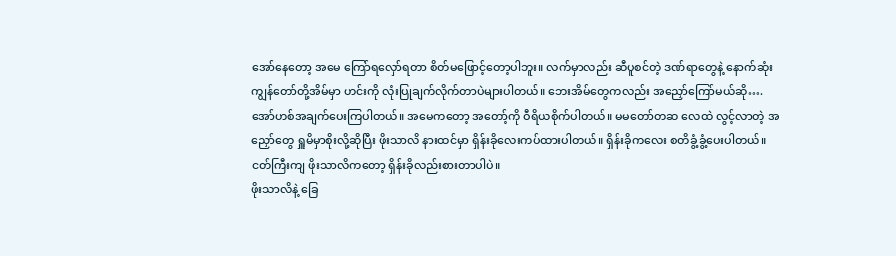အော်နေတော့ အမေ ကြော်ရလှော်ရတာ စိတ်မဖြောင့်တော့ပါဘူး။ လက်မှာလည်း ဆီပူစင်တဲ့ ဒဏ်ရာတွေနဲ့ နောက်ဆုံး ကျွန်တော်တို့အိမ်မှာ ဟင်းကို လုံးပြုချက်လိုက်တာပဲများပါတယ်။ ဘေးအိမ်တွေကလည်း အညှော်ကြော်မယ်ဆို….အော်ဟစ်အချက်ပေးကြပါတယ်။ အမေကတော့ အတော့်ကို ဝီရိယစိုက်ပါတယ်။ မမတော်တဆ လေထဲ လွင့်လာတဲ့ အညှော်တွေ ရှူမိမှာစိုးလို့ဆိုပြီး ဖိုးသာလိ နားထင်မှာ ရှိန်းခိုလေးကပ်ထားပါတယ်။ ရှိန်းခိုကလေး စတိခွံ့ခွံ့ပေးပါတယ်။ ငတ်ကြီးကျ ဖိုးသာလိကတော့ ရှိန်းခိုလည်းစားတာပါပဲ။
ဖိုးသာလိနဲ့ ခြေ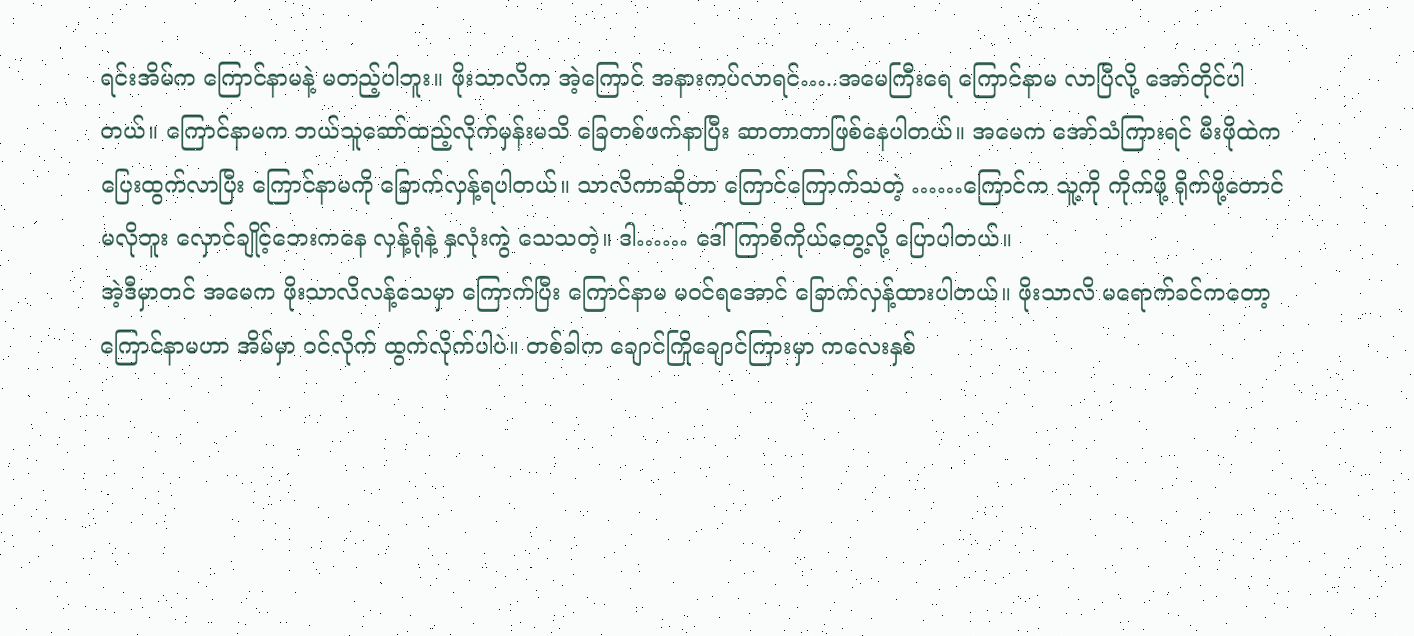ရင်းအိမ်က ကြောင်နာမနဲ့ မတည့်ပါဘူး။ ဖိုးသာလိက အဲ့ကြောင် အနားကပ်လာရင်…..အမေကြီးရေ ကြောင်နာမ လာပြီလို့ အော်တိုင်ပါတယ်။ ကြောင်နာမက ဘယ်သူဆော်ထည့်လိုက်မှန်းမသိ ခြေတစ်ဖက်နာပြီး ဆာတာတာဖြစ်နေပါတယ်။ အမေက အော်သံကြားရင် မီးဖိုထဲက ပြေးထွက်လာပြီး ကြောင်နာမကို ခြောက်လှန့်ရပါတယ်။ သာလိကာဆိုတာ ကြောင်ကြောက်သတဲ့ ……ကြောင်က သူ့ကို ကိုက်ဖို့ ရိုက်ဖို့တောင် မလိုဘူး လှောင်ချိုင့်ဘေးကနေ လှန့်ရုံနဲ့ နှလုံးကွဲ သေသတဲ့။ ဒါ…… ဒေါ်ကြာစိကိုယ်တွေ့လို့ ပြောပါတယ်။
အဲ့ဒီမှာတင် အမေက ဖိုးသာလိလန့်သေမှာ ကြောက်ပြီး ကြောင်နာမ မဝင်ရအောင် ခြောက်လှန့်ထားပါတယ်။ ဖိုးသာလိ မရောက်ခင်ကတော့ ကြောင်နာမဟာ အိမ်မှာ ဝင်လိုက် ထွက်လိုက်ပါပဲ။ တစ်ခါက ချောင်ကြိုချောင်ကြားမှာ ကလေးနှစ်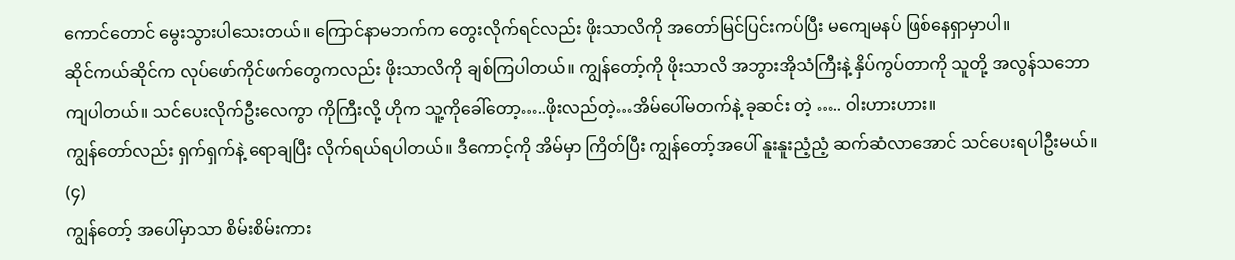ကောင်တောင် မွေးသွားပါသေးတယ်။ ကြောင်နာမဘက်က တွေးလိုက်ရင်လည်း ဖိုးသာလိကို အတော်မြင်ပြင်းကပ်ပြီး မကျေမနပ် ဖြစ်နေရှာမှာပါ။
ဆိုင်ကယ်ဆိုင်က လုပ်ဖော်ကိုင်ဖက်တွေကလည်း ဖိုးသာလိကို ချစ်ကြပါတယ်။ ကျွန်တော့်ကို ဖိုးသာလိ အဘွားအိုသံကြီးနဲ့ နှိပ်ကွပ်တာကို သူတို့ အလွန်သဘောကျပါတယ်။ သင်ပေးလိုက်ဦးလေကွာ ကိုကြီးလို့ ဟိုက သူ့ကိုခေါ်တော့…..ဖိုးလည်တဲ့…အိမ်ပေါ်မတက်နဲ့ ခုဆင်း တဲ့ ….. ဝါးဟားဟား။
ကျွန်တော်လည်း ရှက်ရှက်နဲ့ ရောချပြီး လိုက်ရယ်ရပါတယ်။ ဒီကောင့်ကို အိမ်မှာ ကြိတ်ပြီး ကျွန်တော့်အပေါ် နူးနူးညံ့ညံ့ ဆက်ဆံလာအောင် သင်ပေးရပါဦးမယ်။
(၄)
ကျွန်တော့် အပေါ်မှာသာ စိမ်းစိမ်းကား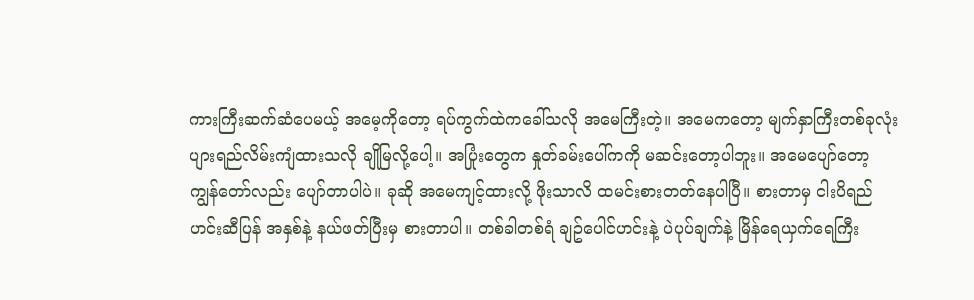ကားကြီးဆက်ဆံပေမယ့် အမေ့ကိုတော့ ရပ်ကွက်ထဲကခေါ်သလို အမေကြီးတဲ့။ အမေကတော့ မျက်နှာကြီးတစ်ခုလုံး ပျားရည်လိမ်းကျံထားသလို ချိုမြလို့ပေါ့။ အပြုံးတွေက နှုတ်ခမ်းပေါ်ကကို မဆင်းတော့ပါဘူး။ အမေပျော်တော့ ကျွန်တော်လည်း ပျော်တာပါပဲ။ ခုဆို အမေကျင့်ထားလို့ ဖိုးသာလိ ထမင်းစားတတ်နေပါပြီ။ စားတာမှ ငါးပိရည် ဟင်းဆီပြန် အနှစ်နဲ့ နယ်ဖတ်ပြီးမှ စားတာပါ။ တစ်ခါတစ်ရံ ချဥ်ပေါင်ဟင်းနဲ့ ပဲပုပ်ချက်နဲ့ မြိန်ရေယှက်ရေကြီး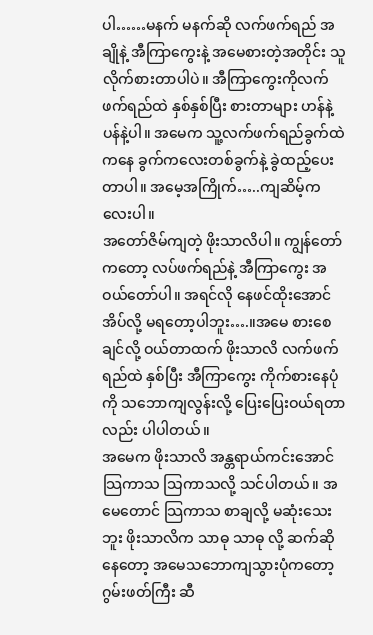ပါ……မနက် မနက်ဆို လက်ဖက်ရည် အချိုနဲ့ အီကြာကွေးနဲ့ အမေစားတဲ့အတိုင်း သူလိုက်စားတာပါပဲ။ အီကြာကွေးကိုလက်ဖက်ရည်ထဲ နှစ်နှစ်ပြီး စားတာများ ဟန်နဲ့ပန်နဲ့ပါ။ အမေက သူ့လက်ဖက်ရည်ခွက်ထဲကနေ ခွက်ကလေးတစ်ခွက်နဲ့ ခွဲထည့်ပေးတာပါ။ အမေ့အကြိုက်…..ကျဆိမ့်ကလေးပါ။
အတော်ဇိမ်ကျတဲ့ ဖိုးသာလိပါ။ ကျွန်တော်ကတော့ လပ်ဖက်ရည်နဲ့ အီကြာကွေး အဝယ်တော်ပါ။ အရင်လို နေဖင်ထိုးအောင် အိပ်လို့ မရတော့ပါဘူး….။အမေ စားစေချင်လို့ ဝယ်တာထက် ဖိုးသာလိ လက်ဖက်ရည်ထဲ နှစ်ပြီး အီကြာကွေး ကိုက်စားနေပုံကို သဘောကျလွန်းလို့ ပြေးပြေးဝယ်ရတာလည်း ပါပါတယ်။
အမေက ဖိုးသာလိ အန္တရာယ်ကင်းအောင် သြကာသ သြကာသလို့ သင်ပါတယ်။ အမေတောင် သြကာသ စာချလို့ မဆုံးသေးဘူး ဖိုးသာလိက သာဓု သာဓု လို့ ဆက်ဆိုနေတော့ အမေသဘောကျသွားပုံကတော့ ဂွမ်းဖတ်ကြီး ဆီ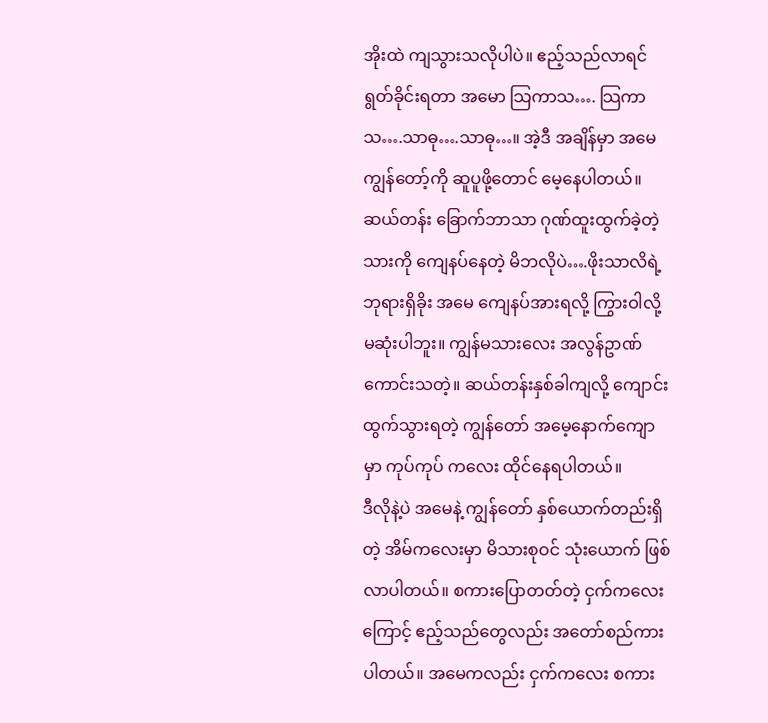အိုးထဲ ကျသွားသလိုပါပဲ။ ဧည့်သည်လာရင် ရွတ်ခိုင်းရတာ အမော သြကာသ…. သြကာသ….သာဓု….သာဓု…။ အဲ့ဒီ အချိန်မှာ အမေ ကျွန်တော့်ကို ဆူပူဖို့တောင် မေ့နေပါတယ်။ ဆယ်တန်း ခြောက်ဘာသာ ဂုဏ်ထူးထွက်ခဲ့တဲ့ သားကို ကျေနပ်နေတဲ့ မိဘလိုပဲ….ဖိုးသာလိရဲ့ ဘုရားရှိခိုး အမေ ကျေနပ်အားရလို့ ကြွားဝါလို့မဆုံးပါဘူး။ ကျွန်မသားလေး အလွန်ဥာဏ်ကောင်းသတဲ့။ ဆယ်တန်းနှစ်ခါကျလို့ ကျောင်းထွက်သွားရတဲ့ ကျွန်တော် အမေ့နောက်ကျောမှာ ကုပ်ကုပ် ကလေး ထိုင်နေရပါတယ်။
ဒီလိုနဲ့ပဲ အမေနဲ့ ကျွန်တော် နှစ်ယောက်တည်းရှိတဲ့ အိမ်ကလေးမှာ မိသားစုဝင် သုံးယောက် ဖြစ်လာပါတယ်။ စကားပြောတတ်တဲ့ ငှက်ကလေးကြောင့် ဧည့်သည်တွေလည်း အတော်စည်ကားပါတယ်။ အမေကလည်း ငှက်ကလေး စကား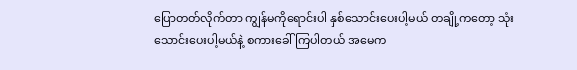ပြောတတ်လိုက်တာ ကျွန်မကိုရောင်းပါ နှစ်သောင်းပေးပါ့မယ် တချို့ကတော့ သုံးသောင်းပေးပါ့မယ်နဲ့ စကားခေါ် ကြပါတယ် အမေက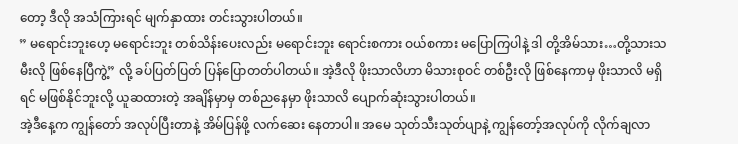တော့ ဒီလို အသံကြားရင် မျက်နှာထား တင်းသွားပါတယ်။
” မရောင်းဘူးဟေ့ မရောင်းဘူး တစ်သိန်းပေးလည်း မရောင်းဘူး ရောင်းစကား ဝယ်စကား မပြောကြပါနဲ့ ဒါ တို့အိမ်သား…တို့သားသမီးလို ဖြစ်နေပြီကွဲ့” လို့ ခပ်ပြတ်ပြတ် ပြန်ပြောတတ်ပါတယ်။ အဲ့ဒီလို ဖိုးသာလိဟာ မိသားစုဝင် တစ်ဦးလို ဖြစ်နေကာမှ ဖိုးသာလိ မရှိရင် မဖြစ်နိုင်ဘူးလို့ ယူဆထားတဲ့ အချိန်မှာမှ တစ်ညနေမှာ ဖိုးသာလိ ပျောက်ဆုံးသွားပါတယ်။
အဲ့ဒီနေ့က ကျွန်တော် အလုပ်ပြီးတာနဲ့ အိမ်ပြန်ဖို့ လက်ဆေး နေတာပါ။ အမေ သုတ်သီးသုတ်ပျာနဲ့ ကျွန်တော့်အလုပ်ကို လိုက်ချလာ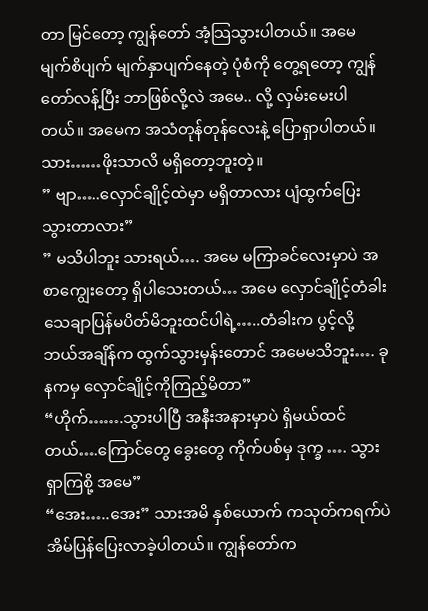တာ မြင်တော့ ကျွန်တော် အံ့သြသွားပါတယ်။ အမေ မျက်စိပျက် မျက်နှာပျက်နေတဲ့ ပုံစံကို တွေ့ရတော့ ကျွန်တော်လန့်ပြီး ဘာဖြစ်လို့လဲ အမေ.. လို့ လှမ်းမေးပါတယ်။ အမေက အသံတုန်တုန်လေးနဲ့ ပြောရှာပါတယ်။ သား……ဖိုးသာလိ မရှိတော့ဘူးတဲ့။
” ဗျာ…..လှောင်ချိုင့်ထဲမှာ မရှိတာလား ပျံထွက်ပြေးသွားတာလား”
” မသိပါဘူး သားရယ်…. အမေ မကြာခင်လေးမှာပဲ အစာကျွေးတော့ ရှိပါသေးတယ်… အမေ လှောင်ချိုင့်တံခါး သေချာပြန်မပိတ်မိဘူးထင်ပါရဲ့…..တံခါးက ပွင့်လို့ ဘယ်အချိန်က ထွက်သွားမှန်းတောင် အမေမသိဘူး…. ခုနကမှ လှောင်ချိုင့်ကိုကြည့်မိတာ”
“ဟိုက်…….သွားပါပြီ အနီးအနားမှာပဲ ရှိမယ်ထင်တယ်….ကြောင်တွေ ခွေးတွေ ကိုက်ပစ်မှ ဒုက္ခ …. သွားရှာကြစို့ အမေ”
“အေး…..အေး” သားအမိ နှစ်ယောက် ကသုတ်ကရက်ပဲ အိမ်ပြန်ပြေးလာခဲ့ပါတယ်။ ကျွန်တော်က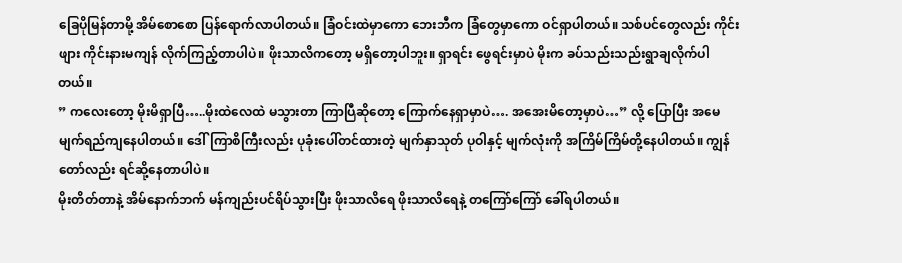ခြေပိုမြန်တာမို့ အိမ်စောစော ပြန်ရောက်လာပါတယ်။ ခြံဝင်းထဲမှာကော ဘေးဘီက ခြံတွေမှာကော ဝင်ရှာပါတယ်။ သစ်ပင်တွေလည်း ကိုင်းဖျား ကိုင်းနားမကျန် လိုက်ကြည့်တာပါပဲ။ ဖိုးသာလိကတော့ မရှိတော့ပါဘူး။ ရှာရင်း ဖွေရင်းမှာပဲ မိုးက ခပ်သည်းသည်းရွာချလိုက်ပါတယ်။
” ကလေးတော့ မိုးမိရှာပြီ…..မိုးထဲလေထဲ မသွားတာ ကြာပြီဆိုတော့ ကြောက်နေရှာမှာပဲ…. အအေးမိတော့မှာပဲ…” လို့ ပြောပြီး အမေ မျက်ရည်ကျနေပါတယ်။ ဒေါ်ကြာစိကြီးလည်း ပုခုံးပေါ်တင်ထားတဲ့ မျက်နှာသုတ် ပုဝါနှင့် မျက်လုံးကို အကြိမ်ကြိမ်တို့နေပါတယ်။ ကျွန်တော်လည်း ရင်ဆို့နေတာပါပဲ။
မိုးတိတ်တာနဲ့ အိမ်နောက်ဘက် မန်ကျည်းပင်ရိပ်သွားပြီး ဖိုးသာလိရေ ဖိုးသာလိရေနဲ့ တကြော်ကြော် ခေါ်ရပါတယ်။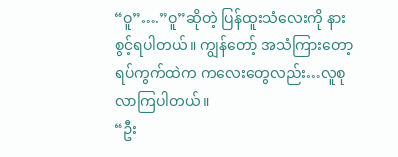“ဝူ”….”ဝူ”ဆိုတဲ့ ပြန်ထူးသံလေးကို နားစွင့်ရပါတယ်။ ကျွန်တော့် အသံကြားတော့ ရပ်ကွက်ထဲက ကလေးတွေလည်း…လူစု လာကြပါတယ်။
“ဦး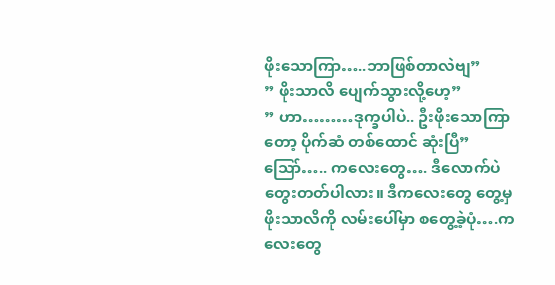ဖိုးသောကြာ…..ဘာဖြစ်တာလဲဗျ”
” ဖိုးသာလိ ပျေက်သွားလို့ဟေ့”
” ဟာ………ဒုက္ခပါပဲ.. ဦးဖိုးသောကြာတော့ ပိုက်ဆံ တစ်ထောင် ဆုံးပြီ”
သြော်….. ကလေးတွေ…. ဒီလောက်ပဲ တွေးတတ်ပါလား။ ဒီကလေးတွေ တွေ့မှ ဖိုးသာလိကို လမ်းပေါ်မှာ စတွေ့ခဲ့ပုံ….ကလေးတွေ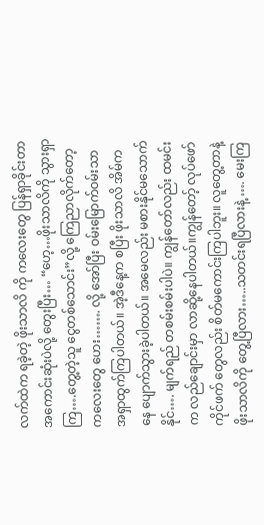လက်ထဲက ရခဲ့တဲ့ ဖိုးသာလိ ကို ကလေးတွေ ပြန်ရှာခိုင်းတာ အကောင်းဆုံးပဲလို့ တွေးပြီး… “ဟေ့…ဖိုးသာလိကို သွားရှာကြ….တွေ့တဲ့သူ ငွေတစ်သောင်း”လို့ ကြေညာလိုက်တော့ ကလေးတွေ ဟေး……. လို့ အော်ပြီး ဝမ်းမြောက်ဝမ်းသာ အရှာထွက်ကြပါတယ်။ အဲ့ဒီနေ့က စပြီး ဖိုးသာလိ အိမ်ကနေ ပျောက်သွားခဲ့ပါတယ်။ အမေလည်း မစားနိုင်မသောက်နိုင်…. မျက်ရည် တစမ်းစမ်းပါပဲ။ ကျွန်တော်လည်း ထမင်းက လည်ချောင်းမှာ လာဆို့နေပါတယ်။ကျွန်တော့် လုပ်ဖော် ကိုင်ဖက် တွေလည်း စိတ်မကောင်းကြပါဘူး။ လူတွေ့တာနဲ့ ဖိုးသာလိကို တွေ့ပြီလား…..သတင်းရပြီလားနဲ့ …. မေးကြ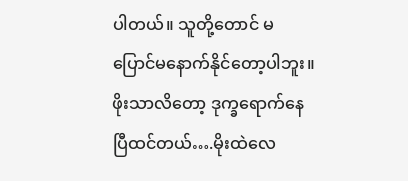ပါတယ်။ သူတို့တောင် မပြောင်မနောက်နိုင်တော့ပါဘူး။ ဖိုးသာလိတော့ ဒုက္ခရောက်နေပြီထင်တယ်….မိုးထဲလေ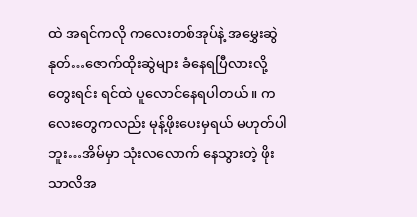ထဲ အရင်ကလို ကလေးတစ်အုပ်နဲ့ အမွှေးဆွဲနုတ်…ဇောက်ထိုးဆွဲများ ခံနေရပြီလားလို့ တွေးရင်း ရင်ထဲ ပူလောင်နေရပါတယ်။ ကလေးတွေကလည်း မုန့်ဖိုးပေးမှရယ် မဟုတ်ပါဘူး…အိမ်မှာ သုံးလလောက် နေသွားတဲ့ ဖိုးသာလိအ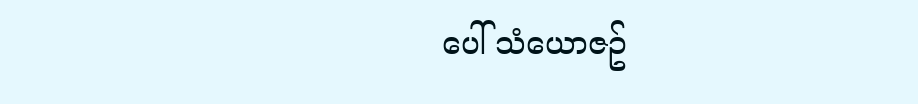ပေါ် သံယောဇဥ်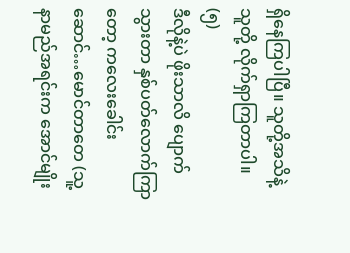ရှိနေကြပါပြီ။ သူတို့အသိနဲ့ သူတို့ လိုက်ရှာကြတာပါ။
(၅)
ဒီလိုနဲ့ပဲ ဖိုးသာလိ ပျောက်သွားတာ နှစ်ပတ်လောက်ကြာတော့ ကလေးခေါင်းဆောင်…မောင်တာတေ (သူ့နာမည်အရင်းက အောင်မျိုး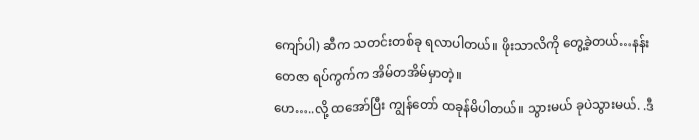ကျော်ပါ) ဆီက သတင်းတစ်ခု ရလာပါတယ်။ ဖိုးသာလိကို တွေ့ခဲ့တယ်…နန်းတေဇာ ရပ်ကွက်က အိမ်တအိမ်မှာတဲ့။
ဟေ…..လို့ ထအော်ပြီး ကျွန်တော် ထခုန်မိပါတယ်။ သွားမယ် ခုပဲသွားမယ်. .ဒီ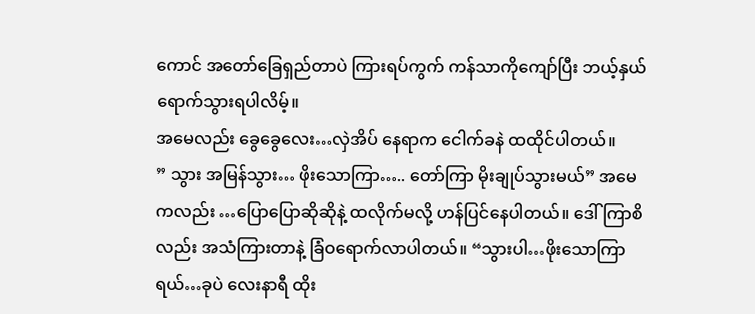ကောင် အတော်ခြေရှည်တာပဲ ကြားရပ်ကွက် ကန်သာကိုကျော်ပြီး ဘယ့်နှယ်ရောက်သွားရပါလိမ့်။
အမေလည်း ခွေခွေလေး…လှဲအိပ် နေရာက ငေါက်ခနဲ ထထိုင်ပါတယ်။
” သွား အမြန်သွား… ဖိုးသောကြာ….. တော်ကြာ မိုးချုပ်သွားမယ်” အမေကလည်း …ပြောပြောဆိုဆိုနဲ့ ထလိုက်မလို့ ဟန်ပြင်နေပါတယ်။ ဒေါ်ကြာစိလည်း အသံကြားတာနဲ့ ခြံဝရောက်လာပါတယ်။ “သွားပါ…ဖိုးသောကြာရယ်…ခုပဲ လေးနာရီ ထိုး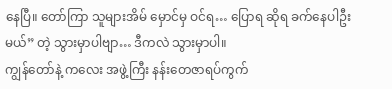နေပြီ။ တော်ကြာ သူများအိမ် မှောင်မှ ဝင်ရ… ပြောရ ဆိုရ ခက်နေပါဦးမယ်” တဲ့ သွားမှာပါဗျာ… ဒီကလဲ သွားမှာပါ။
ကျွန်တော်နဲ့ ကလေး အဖွဲ့ကြီး နန်းတေဇာရပ်ကွက်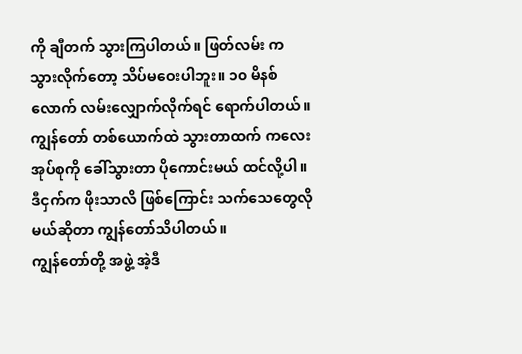ကို ချီတက် သွားကြပါတယ်။ ဖြတ်လမ်း က သွားလိုက်တော့ သိပ်မဝေးပါဘူး။ ၁၀ မိနစ်လောက် လမ်းလျှောက်လိုက်ရင် ရောက်ပါတယ်။ ကျွန်တော် တစ်ယောက်ထဲ သွားတာထက် ကလေးအုပ်စုကို ခေါ်သွားတာ ပိုကောင်းမယ် ထင်လို့ပါ။ ဒီငှက်က ဖိုးသာလိ ဖြစ်ကြောင်း သက်သေတွေလိုမယ်ဆိုတာ ကျွန်တော်သိပါတယ်။
ကျွန်တော်တို့ အဖွဲ့ အဲ့ဒီ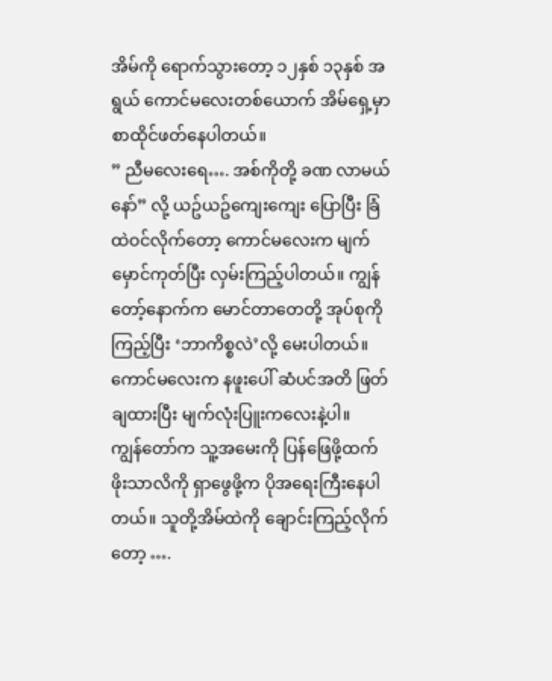အိမ်ကို ရောက်သွားတော့ ၁၂နှစ် ၁၃နှစ် အရွယ် ကောင်မလေးတစ်ယောက် အိမ်ရှေ့မှာ စာထိုင်ဖတ်နေပါတယ်။
” ညီမလေးရေ…. အစ်ကိုတို့ ခဏ လာမယ်နော်” လို့ ယဥ်ယဥ်ကျေးကျေး ပြောပြီး ခြံထဲဝင်လိုက်တော့ ကောင်မလေးက မျက်မှောင်ကုတ်ပြီး လှမ်းကြည့်ပါတယ်။ ကျွန်တော့်နောက်က မောင်တာတေတို့ အုပ်စုကိုကြည့်ပြီး ‘ဘာကိစ္စလဲ’လို့ မေးပါတယ်။ ကောင်မလေးက နဖူးပေါ် ဆံပင်အတိ ဖြတ်ချထားပြီး မျက်လုံးပြူးကလေးနဲ့ပါ။
ကျွန်တော်က သူ့အမေးကို ပြန်ဖြေဖို့ထက် ဖိုးသာလိကို ရှာဖွေဖို့က ပိုအရေးကြီးနေပါတယ်။ သူတို့အိမ်ထဲကို ချောင်းကြည့်လိုက်တော့ ….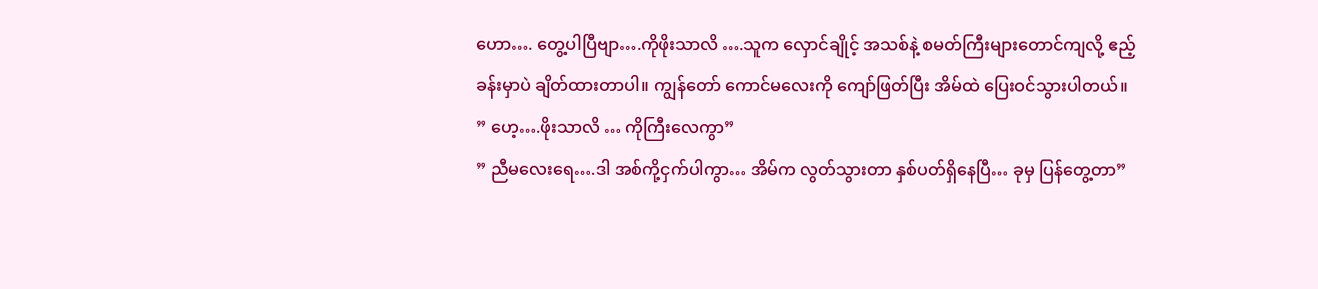ဟော…. တွေ့ပါပြီဗျာ….ကိုဖိုးသာလိ ….သူက လှောင်ချိုင့် အသစ်နဲ့ စမတ်ကြီးများတောင်ကျလို့ ဧည့်ခန်းမှာပဲ ချိတ်ထားတာပါ။ ကျွန်တော် ကောင်မလေးကို ကျော်ဖြတ်ပြီး အိမ်ထဲ ပြေးဝင်သွားပါတယ်။
” ဟေ့….ဖိုးသာလိ … ကိုကြီးလေကွာ”
” ညီမလေးရေ….ဒါ အစ်ကို့ငှက်ပါကွာ… အိမ်က လွတ်သွားတာ နှစ်ပတ်ရှိနေပြီ… ခုမှ ပြန်တွေ့တာ”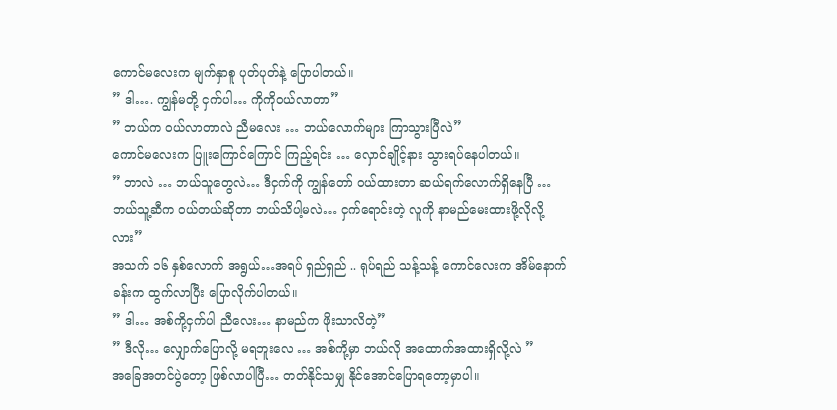ကောင်မလေးက မျက်နှာစူ ပုတ်ပုတ်နဲ့ ပြောပါတယ်။
” ဒါ…. ကျွန်မတို့ ငှက်ပါ… ကိုကိုဝယ်လာတာ”
” ဘယ်က ဝယ်လာတာလဲ ညီမလေး … ဘယ်လောက်များ ကြာသွားပြီလဲ”
ကောင်မလေးက ပြူးကြောင်ကြောင် ကြည့်ရင်း … လှောင်ချိုင့်နား သွားရပ်နေပါတယ်။
” ဘာလဲ … ဘယ်သူတွေလဲ… ဒီငှက်ကို ကျွန်တော် ဝယ်ထားတာ ဆယ်ရက်လောက်ရှိနေပြီ … ဘယ်သူ့ဆီက ဝယ်တယ်ဆိုတာ ဘယ်သိပါ့မလဲ… ငှက်ရောင်းတဲ့ လူကို နာမည်မေးထားဖို့လိုလို့လား”
အသက် ၁၆ နှစ်လောက် အရွယ်…အရပ် ရှည်ရှည် .. ရုပ်ရည် သန့်သန့် ကောင်လေးက အိမ်နောက်ခန်းက ထွက်လာပြီး ပြောလိုက်ပါတယ်။
” ဒါ… အစ်ကို့ငှက်ပါ ညီလေး… နာမည်က ဖိုးသာလိတဲ့”
” ဒီလို… လျှောက်ပြောလို့ မရဘူးလေ … အစ်ကို့မှာ ဘယ်လို အထောက်အထားရှိလို့လဲ ”
အခြေအတင်ပွဲတော့ ဖြစ်လာပါပြီ… တတ်နိုင်သမျှ နိုင်အောင်ပြောရတော့မှာပါ။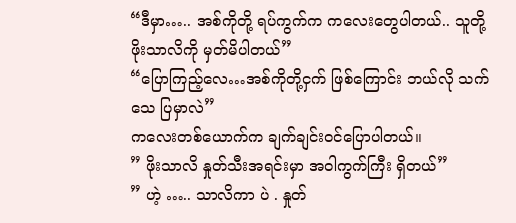“ဒီမှာ….. အစ်ကိုတို့ ရပ်ကွက်က ကလေးတွေပါတယ်.. သူတို့ ဖိုးသာလိကို မှတ်မိပါတယ်”
“ပြောကြည့်လေ…အစ်ကိုတို့ငှက် ဖြစ်ကြောင်း ဘယ်လို သက်သေ ပြမှာလဲ”
ကလေးတစ်ယောက်က ချက်ချင်းဝင်ပြောပါတယ်။
” ဖိုးသာလိ နှုတ်သီးအရင်းမှာ အဝါကွက်ကြီး ရှိတယ်”
” ဟဲ့ ….. သာလိကာ ပဲ . နှုတ်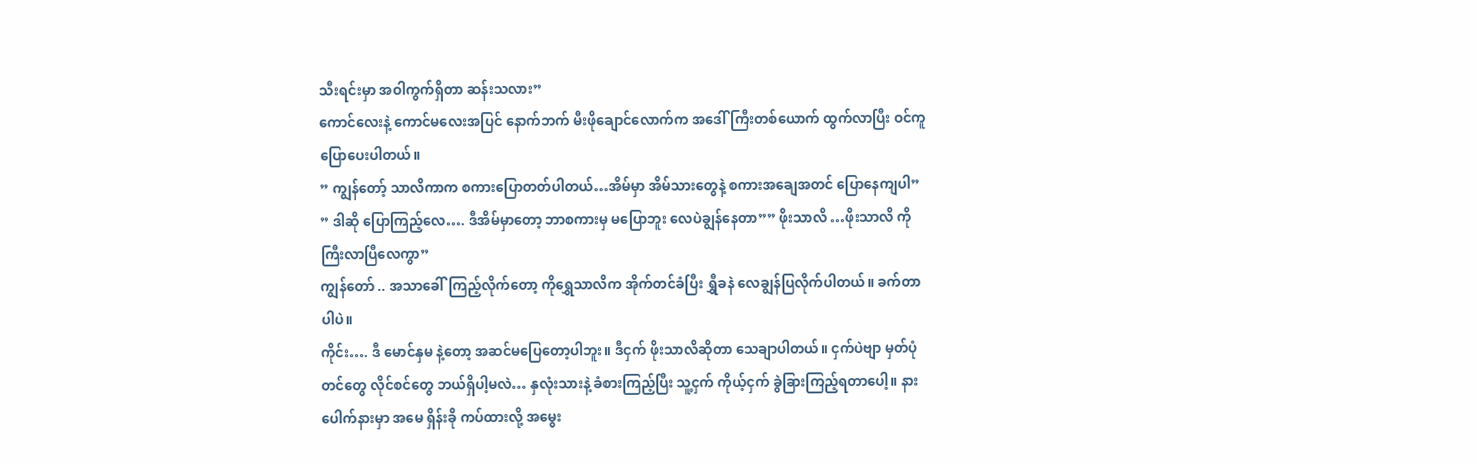သီးရင်းမှာ အဝါကွက်ရှိတာ ဆန်းသလား”
ကောင်လေးနဲ့ ကောင်မလေးအပြင် နောက်ဘက် မီးဖိုချောင်လောက်က အဒေါ်ကြီးတစ်ယောက် ထွက်လာပြီး ဝင်ကူပြောပေးပါတယ်။
” ကျွန်တော့် သာလိကာက စကားပြောတတ်ပါတယ်…အိမ်မှာ အိမ်သားတွေနဲ့ စကားအချေအတင် ပြောနေကျပါ”
” ဒါဆို ပြောကြည့်လေ…. ဒီအိမ်မှာတော့ ဘာစကားမှ မပြောဘူး လေပဲချွန်နေတာ”” ဖိုးသာလိ …ဖိုးသာလိ ကိုကြီးလာပြီလေကွာ”
ကျွန်တော် .. အသာခေါ်ကြည့်လိုက်တော့ ကိုရွှေသာလိက အိုက်တင်ခံပြီး ရွှီခနဲ လေချွန်ပြလိုက်ပါတယ်။ ခက်တာပါပဲ။
ကိုင်း…. ဒီ မောင်နှမ နဲ့တော့ အဆင်မပြေတော့ပါဘူး။ ဒီငှက် ဖိုးသာလိဆိုတာ သေချာပါတယ်။ ငှက်ပဲဗျာ မှတ်ပုံတင်တွေ လိုင်စင်တွေ ဘယ်ရှိပါ့မလဲ… နှလုံးသားနဲ့ ခံစားကြည့်ပြီး သူ့ငှက် ကိုယ့်ငှက် ခွဲခြားကြည့်ရတာပေါ့။ နားပေါက်နားမှာ အမေ ရှိန်းခို ကပ်ထားလို့ အမွေး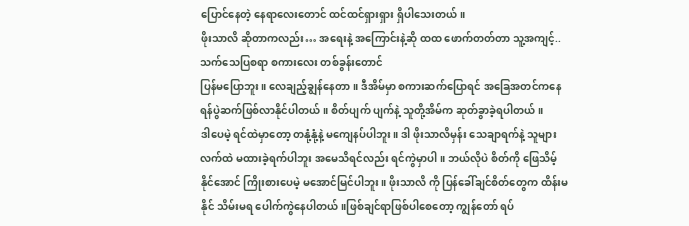ပြောင်နေတဲ့ နေရာလေးတောင် ထင်ထင်ရှားရှား ရှိပါသေးတယ်။
ဖိုးသာလိ ဆိုတာကလည်း… အရေးနဲ့ အကြောင်းနဲ့ဆို ထထ ဖောက်တတ်တာ သူ့အကျင့်.. သက်သေပြစရာ စကားလေး တစ်ခွန်းတောင်
ပြန်မပြောဘူး။ လေချည့်ချွန်နေတာ။ ဒီအိမ်မှာ စကားဆက်ပြောရင် အခြေအတင်ကနေ ရန်ပွဲဆက်ဖြစ်လာနိုင်ပါတယ်။ စိတ်ပျက် ပျက်နဲ့ သူတို့အိမ်က ဆုတ်ခွာခဲ့ရပါတယ်။
ဒါပေမဲ့ ရင်ထဲမှာတော့ တနုံ့နုံ့နဲ့ မကျေနပ်ပါဘူး။ ဒါ ဖိုးသာလိမှန်း သေချာရက်နဲ့ သူများလက်ထဲ မထားခဲ့ရက်ပါဘူး အမေသိရင်လည်း ရင်ကွဲမှာပါ။ ဘယ်လိုပဲ စိတ်ကို ဖြေသိမ့်နိုင်အောင် ကြိုးစားပေမဲ့ မအောင်မြင်ပါဘူး။ ဖိုးသာလိ ကို ပြန်ခေါ်ချင်စိတ်တွေက ထိန်းမနိုင် သိမ်းမရ ပေါက်ကွဲနေပါတယ်။ဖြစ်ချင်ရာဖြစ်ပါစေတော့ ကျွန်တော် ရပ်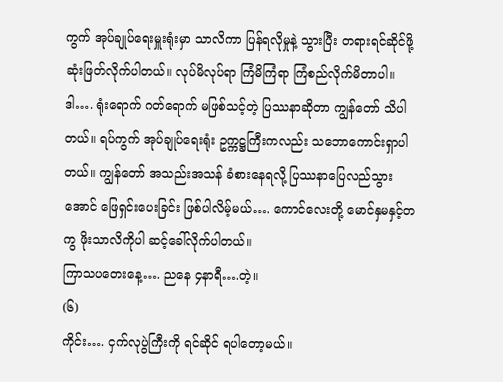ကွက် အုပ်ချုပ်ရေးမှူးရုံးမှာ သာလိကာ ပြန်ရလိုမှုနဲ့ သွားပြီး တရားရင်ဆိုင်ဖို့ ဆုံးဖြတ်လိုက်ပါတယ်။ လုပ်မိလုပ်ရာ ကြံမိကြံရာ ကြံစည်လိုက်မိတာပါ။ ဒါ…. ရုံးရောက် ဂတ်ရောက် မဖြစ်သင့်တဲ့ ပြဿနာဆိုတာ ကျွန်တော် သိပါတယ်။ ရပ်ကွက် အုပ်ချုပ်ရေးရုံး ဥက္ကဋ္ဌကြီးကလည်း သဘောကောင်းရှာပါတယ်။ ကျွန်တော် အသည်းအသန် ခံစားနေရလို့ ပြဿနာပြေလည်သွားအောင် ဖြေရှင်းပေးခြင်း ဖြစ်ပါလိမ့်မယ်…. ကောင်လေးတို့ မောင်နှမနှင့်တကွ ဖိုးသာလိကိုပါ ဆင့်ခေါ်လိုက်ပါတယ်။
ကြာသပတေးနေ့…. ညနေ ၄နာရီ….တဲ့။
(၆)
ကိုင်း…. ငှက်လုပွဲကြီးကို ရင်ဆိုင် ရပါတော့မယ်။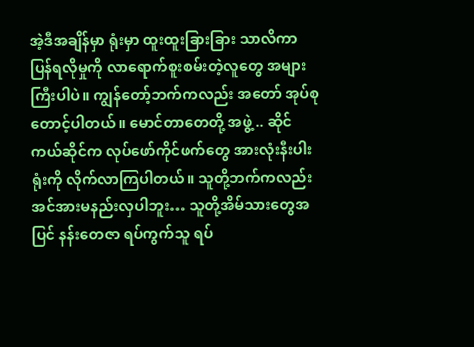အဲ့ဒီအချိန်မှာ ရုံးမှာ ထူးထူးခြားခြား သာလိကာ ပြန်ရလိုမှုကို လာရောက်စူးစမ်းတဲ့လူတွေ အများကြီးပါပဲ။ ကျွန်တော့်ဘက်ကလည်း အတော် အုပ်စုတောင့်ပါတယ်။ မောင်တာတေတို့ အဖွဲ့ .. ဆိုင်ကယ်ဆိုင်က လုပ်ဖော်ကိုင်ဖက်တွေ အားလုံးနီးပါး ရုံးကို လိုက်လာကြပါတယ်။ သူတို့ဘက်ကလည်း အင်အားမနည်းလှပါဘူး… သူတို့အိမ်သားတွေအပြင် နန်းတေဇာ ရပ်ကွက်သူ ရပ်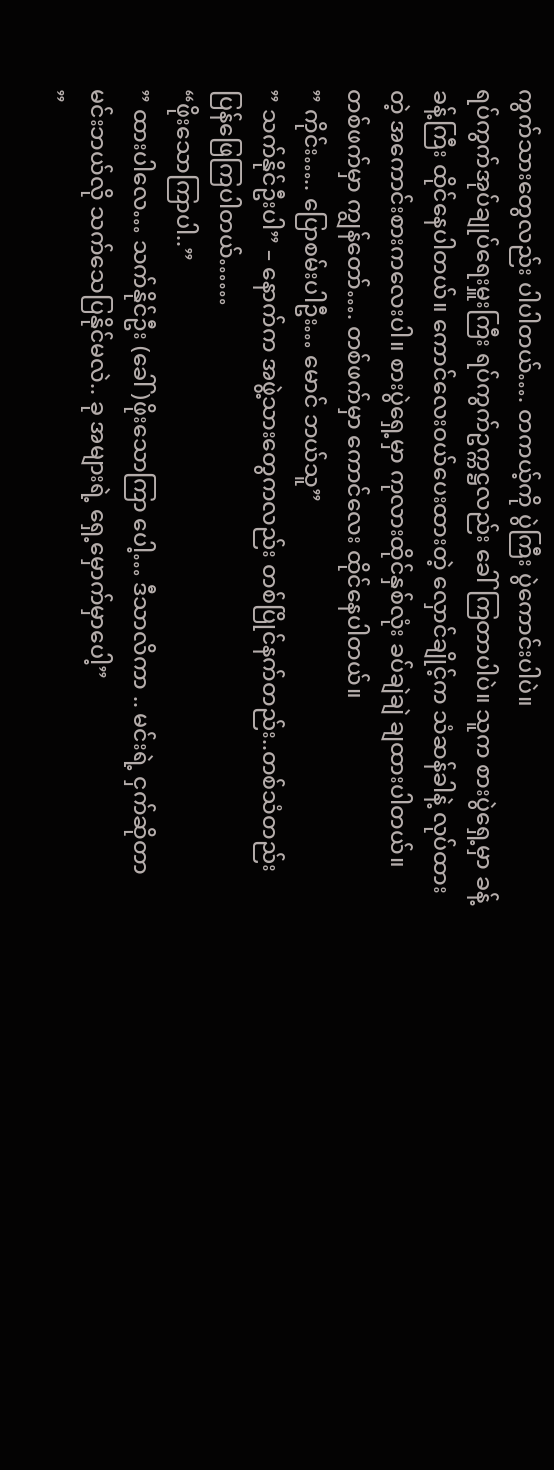ကွက်သားတွေလည်း ပါပါတယ်…. တကယ့်ကို ပွဲကြီး ပွဲကောင်းပါပဲ။
ရပ်ကွက်အုပ်ချုပ်ရေးမှူးကြီး ရပ်ကွက်ဥက္ကဋ္ဌလည်း ခေါ်ကြတာပါပဲ။ သူက စားပွဲရှေ့မှာ ခန့်ခန့်ကြီး ထိုင်နေပါတယ်။ ကောင်လေးဝယ်ပေးထားတဲ့ လှောင်ချိုင့်က သံဆန်ခါနဲ့ လုပ်ထားတဲ့ အကောင်းစားကလေးပါ။ စားပွဲရှေ့မှာ ကုလားထိုင်နှစ်လုံး ခပ်ချဲချဲ ချထားပါတယ်။ တစ်ဖက်မှာ ကျွန်တော်…. တစ်ဖက်မှာ ကောင်လေး ထိုင်နေပါတယ်။
” ကိုင်း….. ပြောစမ်းပါဦး… မောင် ဘယ်သူ”
” သက်နိုင်ဦးပါ” – နောက်က အဖွဲ့သားတွေကလည်း တစ်ပြိုင်နက်တည်း..တစ်သံတည်း ပြန်ဖြေကြပါတယ်……
“ဖိုးသောကြာပါ..”
” ထားပါလေ… သက်နိုင်ဦး (ခေါ် )ဖိုးသောကြာ ပေါ့… ဒီသာလိကာ .. မင်းရဲ့ ငှက်ဆိုတာ မင်းဘယ်လို သက်သေပြနိုင်မလဲ.. ခု အများရဲ့ ရှေ့မှောက်မှာပေါ့”
”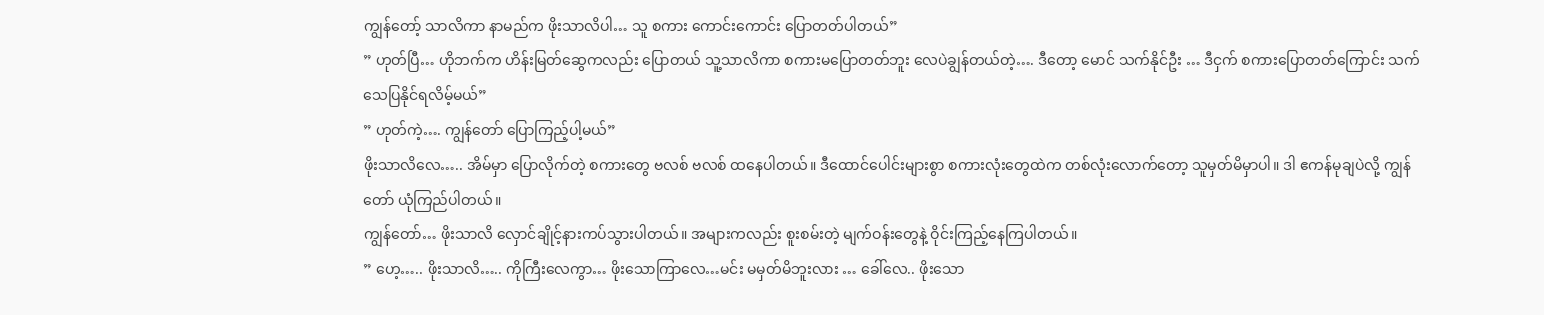ကျွန်တော့် သာလိကာ နာမည်က ဖိုးသာလိပါ… သူ စကား ကောင်းကောင်း ပြောတတ်ပါတယ်”
” ဟုတ်ပြီ… ဟိုဘက်က ဟိန်းမြတ်ဆွေကလည်း ပြောတယ် သူ့သာလိကာ စကားမပြောတတ်ဘူး လေပဲချွန်တယ်တဲ့…. ဒီတော့ မောင် သက်နိုင်ဦး … ဒီငှက် စကားပြောတတ်ကြောင်း သက်သေပြနိုင်ရလိမ့်မယ်”
” ဟုတ်ကဲ့…. ကျွန်တော် ပြောကြည့်ပါ့မယ်”
ဖိုးသာလိလေ….. အိမ်မှာ ပြောလိုက်တဲ့ စကားတွေ ဗလစ် ဗလစ် ထနေပါတယ်။ ဒီထောင်ပေါင်းများစွာ စကားလုံးတွေထဲက တစ်လုံးလောက်တော့ သူမှတ်မိမှာပါ။ ဒါ ဧကန်မုချပဲလို့ ကျွန်တော် ယုံကြည်ပါတယ်။
ကျွန်တော်… ဖိုးသာလိ လှောင်ချိုင့်နားကပ်သွားပါတယ်။ အများကလည်း စူးစမ်းတဲ့ မျက်ဝန်းတွေနဲ့ ဝိုင်းကြည့်နေကြပါတယ်။
” ဟေ့….. ဖိုးသာလိ….. ကိုကြီးလေကွာ… ဖိုးသောကြာလေ…မင်း မမှတ်မိဘူးလား … ခေါ်လေ.. ဖိုးသော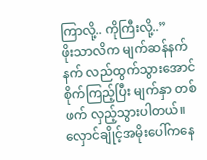ကြာလို့.. ကိုကြီးလို့..”
ဖိုးသာလိက မျက်ဆန်နက်နက် လည်ထွက်သွားအောင် စိုက်ကြည့်ပြီး မျက်နှာ တစ်ဖက် လှည့်သွားပါတယ်။ လှောင်ချိုင့်အမိုးပေါ်ကနေ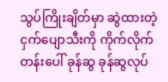သွပ်ကြိုးချိတ်မှာ ဆွဲထားတဲ့ ငှက်ပျောသီးကို ကိုက်လိုက် တန်းပေါ် ခုန်ဆွ ခုန်ဆွလုပ်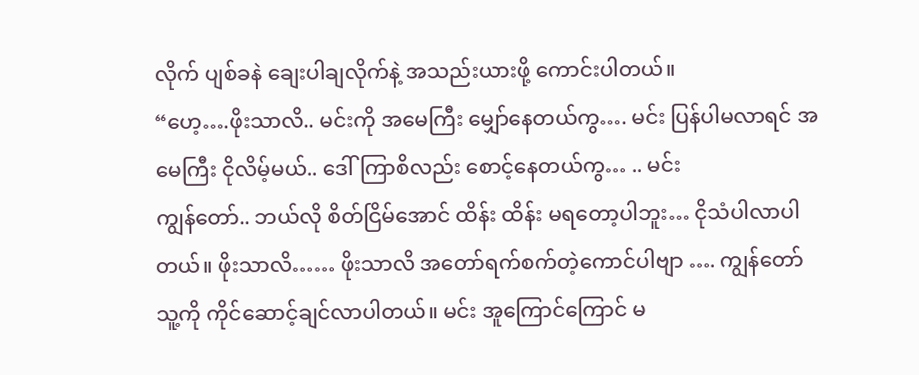လိုက် ပျစ်ခနဲ ချေးပါချလိုက်နဲ့ အသည်းယားဖို့ ကောင်းပါတယ်။
“ဟေ့….ဖိုးသာလိ.. မင်းကို အမေကြီး မျှော်နေတယ်ကွ…. မင်း ပြန်ပါမလာရင် အမေကြီး ငိုလိမ့်မယ်.. ဒေါ်ကြာစိလည်း စောင့်နေတယ်ကွ… .. မင်း
ကျွန်တော်.. ဘယ်လို စိတ်ငြိမ်အောင် ထိန်း ထိန်း မရတော့ပါဘူး… ငိုသံပါလာပါတယ်။ ဖိုးသာလိ…… ဖိုးသာလိ အတော်ရက်စက်တဲ့ကောင်ပါဗျာ …. ကျွန်တော် သူ့ကို ကိုင်ဆောင့်ချင်လာပါတယ်။ မင်း အူကြောင်ကြောင် မ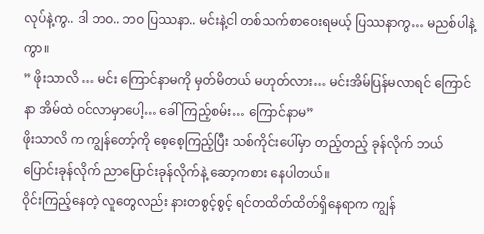လုပ်နဲ့ကွ.. ဒါ ဘဝ.. ဘဝ ပြဿနာ.. မင်းနဲ့ငါ တစ်သက်စာဝေးရမယ့် ပြဿနာကွ… မညစ်ပါနဲ့ကွာ။
” ဖိုးသာလိ … မင်း ကြောင်နာမကို မှတ်မိတယ် မဟုတ်လား… မင်းအိမ်ပြန်မလာရင် ကြောင်နာ အိမ်ထဲ ဝင်လာမှာပေါ့… ခေါ်ကြည့်စမ်း… ကြောင်နာမ”
ဖိုးသာလိ က ကျွန်တော့်ကို စေ့စေ့ကြည့်ပြီး သစ်ကိုင်းပေါ်မှာ တည့်တည့် ခုန်လိုက် ဘယ်ပြောင်းခုန်လိုက် ညာပြောင်းခုန်လိုက်နဲ့ ဆော့ကစား နေပါတယ်။
ဝိုင်းကြည့်နေတဲ့ လူတွေလည်း နားတစွင့်စွင့် ရင်တထိတ်ထိတ်ရှိနေရာက ကျွန်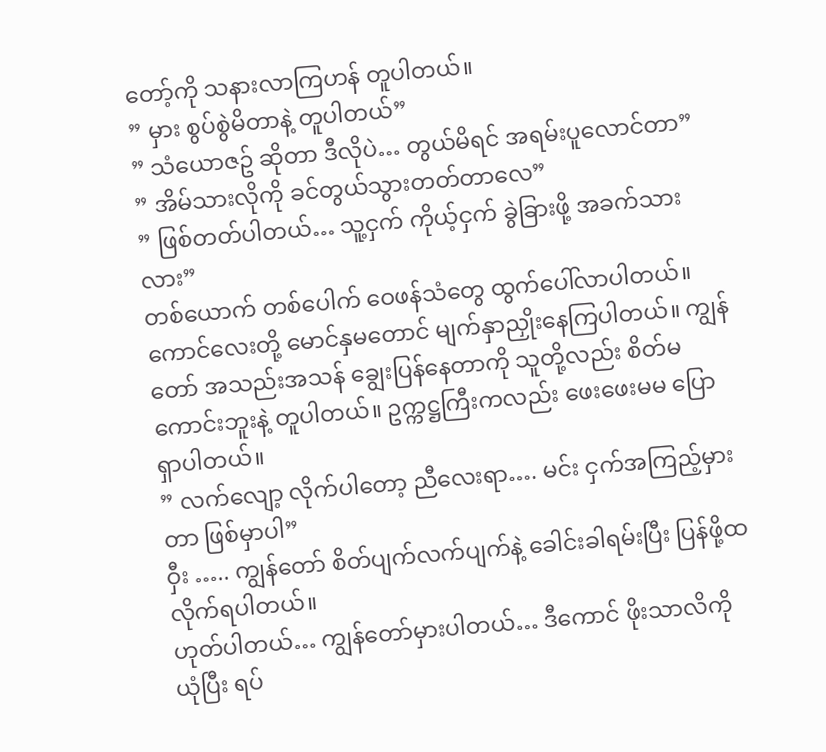တော့်ကို သနားလာကြဟန် တူပါတယ်။
” မှား စွပ်စွဲမိတာနဲ့ တူပါတယ်”
” သံယောဇဥ် ဆိုတာ ဒီလိုပဲ… တွယ်မိရင် အရမ်းပူလောင်တာ”
” အိမ်သားလိုကို ခင်တွယ်သွားတတ်တာလေ”
” ဖြစ်တတ်ပါတယ်… သူ့ငှက် ကိုယ့်ငှက် ခွဲခြားဖို့ အခက်သားလား”
တစ်ယောက် တစ်ပေါက် ဝေဖန်သံတွေ ထွက်ပေါ်လာပါတယ်။ ကောင်လေးတို့ မောင်နှမတောင် မျက်နှာညှိုးနေကြပါတယ်။ ကျွန်တော် အသည်းအသန် ချွေးပြန်နေတာကို သူတို့လည်း စိတ်မကောင်းဘူးနဲ့ တူပါတယ်။ ဥက္ကဋ္ဌကြီးကလည်း ဖေးဖေးမမ ပြောရှာပါတယ်။
” လက်လျော့ လိုက်ပါတော့ ညီလေးရာ…. မင်း ငှက်အကြည့်မှားတာ ဖြစ်မှာပါ”
ဝှီး ….. ကျွန်တော် စိတ်ပျက်လက်ပျက်နဲ့ ခေါင်းခါရမ်းပြီး ပြန်ဖို့ထလိုက်ရပါတယ်။
ဟုတ်ပါတယ်… ကျွန်တော်မှားပါတယ်… ဒီကောင် ဖိုးသာလိကို ယုံပြီး ရပ်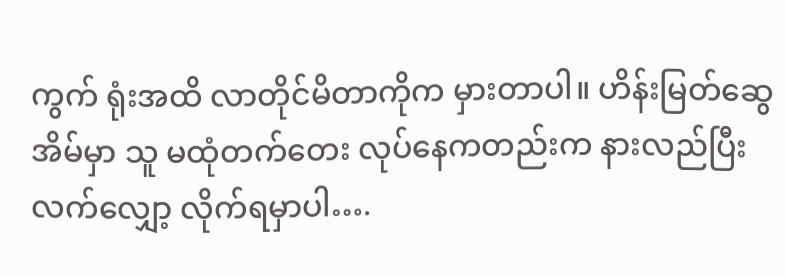ကွက် ရုံးအထိ လာတိုင်မိတာကိုက မှားတာပါ။ ဟိန်းမြတ်ဆွေ အိမ်မှာ သူ မထုံတက်တေး လုပ်နေကတည်းက နားလည်ပြီး လက်လျှော့ လိုက်ရမှာပါ….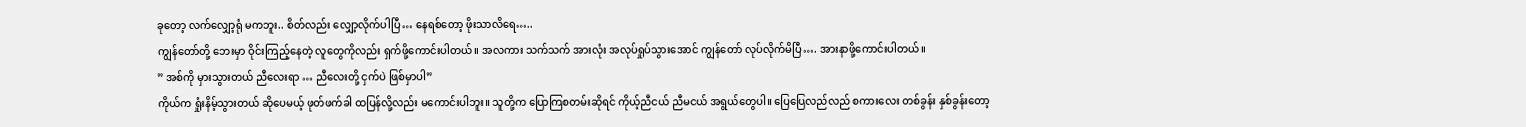ခုတော့ လက်လျှော့ရုံ မကဘူး.. စိတ်လည်း လျှော့လိုက်ပါပြီ… နေရစ်တော့ ဖိုးသာလိရေ…..
ကျွန်တော်တို့ ဘေးမှာ ဝိုင်းကြည့်နေတဲ့ လူတွေကိုလည်း ရှက်ဖို့ကောင်းပါတယ်။ အလကား သက်သက် အားလုံး အလုပ်ရှုပ်သွားအောင် ကျွန်တော် လုပ်လိုက်မိပြီ…. အားနာဖို့ကောင်းပါတယ်။
” အစ်ကို မှားသွားတယ် ညီလေးရာ … ညီလေးတို့ ငှက်ပဲ ဖြစ်မှာပါ”
ကိုယ်က ရှုံးနိမ့်သွားတယ် ဆိုပေမယ့် ဖုတ်ဖက်ခါ ထပြန်လို့လည်း မကောင်းပါဘူး။ သူတို့က ပြောကြစတမ်းဆိုရင် ကိုယ့်ညီငယ် ညီမငယ် အရွယ်တွေပါ။ ပြေပြေလည်လည် စကားလေး တစ်ခွန်း နှစ်ခွန်းတော့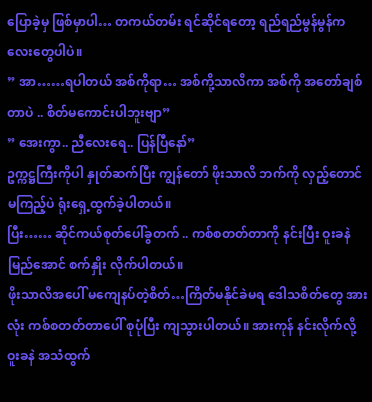ပြောခဲ့မှ ဖြစ်မှာပါ… တကယ်တမ်း ရင်ဆိုင်ရတော့ ရည်ရည်မွန်မွန်ကလေးတွေပါပဲ။
” အာ……ရပါတယ် အစ်ကိုရာ… အစ်ကို့သာလိကာ အစ်ကို အတော်ချစ်တာပဲ .. စိတ်မကောင်းပါဘူးဗျာ”
” အေးကွာ.. ညီလေးရေ.. ပြန်ပြီနော်”
ဥက္ကဋ္ဌကြီးကိုပါ နှုတ်ဆက်ပြီး ကျွန်တော် ဖိုးသာလိ ဘက်ကို လှည့်တောင်မကြည့်ပဲ ရုံးရှေ့ထွက်ခဲ့ပါတယ်။
ပြီး…… ဆိုင်ကယ်စုတ်ပေါ်ခွတက် .. ကစ်စတတ်တာကို နင်းပြီး ဝူးခနဲ မြည်အောင် စက်နှိုး လိုက်ပါတယ်။
ဖိုးသာလိအပေါ် မကျေနပ်တဲ့စိတ်…ကြိတ်မနိုင်ခဲမရ ဒေါသစိတ်တွေ အားလုံး ကစ်စတတ်တာပေါ် စုပုံပြီး ကျသွားပါတယ်။ အားကုန် နင်းလိုက်လို့ ဝူးခနဲ အသံထွက်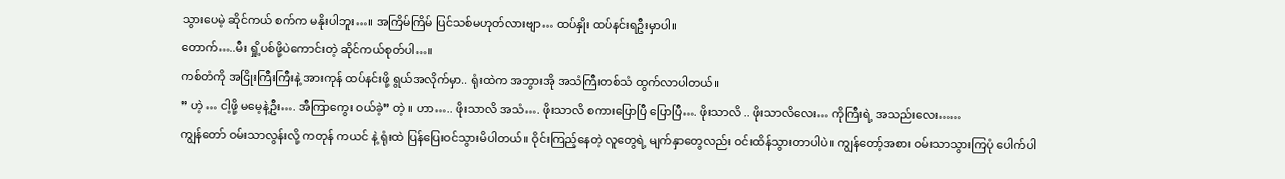သွားပေမဲ့ ဆိုင်ကယ် စက်က မနိုးပါဘူး…။ အကြိမ်ကြိမ် ပြင်သစ်မဟုတ်လားဗျာ… ထပ်နှိုး ထပ်နင်းရဦးမှာပါ။
တောက်…..မီး ရှို့ပစ်ဖို့ပဲကောင်းတဲ့ ဆိုင်ကယ်စုတ်ပါ…။
ကစ်တံကို အငြိုးကြီးကြီးနဲ့ အားကုန် ထပ်နင်းဖို့ ရွယ်အလိုက်မှာ.. ရုံးထဲက အဘွားအို အသံကြီးတစ်သံ ထွက်လာပါတယ်။
” ဟဲ့ … ငါ့ဖို့ မမေ့နဲ့ဦး…. အီကြာကွေး ဝယ်ခဲ့” တဲ့ ။ ဟာ….. ဖိုးသာလိ အသံ…. ဖိုးသာလိ စကားပြောပြီ ပြောပြီ…. ဖိုးသာလိ .. ဖိုးသာလိလေး… ကိုကြီးရဲ့ အသည်းလေး……
ကျွန်တော် ဝမ်းသာလွန်းလို့ ကတုန် ကယင် နဲ့ ရုံးထဲ ပြန်ပြေးဝင်သွားမိပါတယ်။ ဝိုင်းကြည့်နေတဲ့ လူတွေရဲ့ မျက်နှာတွေလည်း ဝင်းထိန်သွားတာပါပဲ။ ကျွန်တော့်အစား ဝမ်းသာသွားကြပုံ ပေါက်ပါ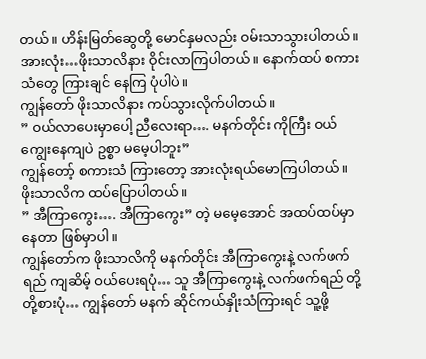တယ်။ ဟိန်းမြတ်ဆွေတို့ မောင်နှမလည်း ဝမ်းသာသွားပါတယ်။ အားလုံး…ဖိုးသာလိနား ဝိုင်းလာကြပါတယ်။ နောက်ထပ် စကားသံတွေ ကြားချင် နေကြ ပုံပါပဲ။
ကျွန်တော် ဖိုးသာလိနား ကပ်သွားလိုက်ပါတယ်။
” ဝယ်လာပေးမှာပေါ့ ညီလေးရာ…. မနက်တိုင်း ကိုကြီး ဝယ်ကျွေးနေကျပဲ ဥစ္စာ မမေ့ပါဘူး”
ကျွန်တော့် စကားသံ ကြားတော့ အားလုံးရယ်မောကြပါတယ်။ ဖိုးသာလိက ထပ်ပြောပါတယ်။
” အီကြာကွေး…. အီကြာကွေး” တဲ့ မမေ့အောင် အထပ်ထပ်မှာနေတာ ဖြစ်မှာပါ။
ကျွန်တော်က ဖိုးသာလိကို မနက်တိုင်း အီကြာကွေးနဲ့ လက်ဖက်ရည် ကျဆိမ့် ဝယ်ပေးရပုံ… သူ အီကြာကွေးနဲ့ လက်ဖက်ရည် တို့တို့စားပုံ… ကျွန်တော် မနက် ဆိုင်ကယ်နှိုးသံကြားရင် သူ့ဖို့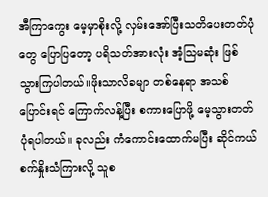အီကြာကွေး မေ့မှာစိုးလို့ လှမ်းအော်ပြီးသတိပေးတတ်ပုံတွေ ပြောပြတော့ ပရိသတ်အားလုံး အံ့သြမဆုံး ဖြစ်သွားကြပါတယ်။ဖိုးသာလိခမျာ တစ်နေရာ အသစ်ပြောင်းရင် ကြောက်လန့်ပြီး စကားပြောဖို့ မေ့သွားတတ်ပုံရပါတယ်။ ခုလည်း ကံကောင်းထောက်မပြီး ဆိုင်ကယ် စက်နှိုးသံကြားလို့ သူစ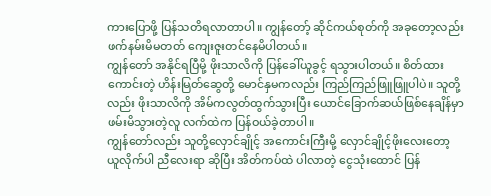ကားပြောဖို့ ပြန်သတိရလာတာပါ။ ကျွန်တော့် ဆိုင်ကယ်စုတ်ကို အခုတော့လည်း ဖက်နမ်းမိမတတ် ကျေးဇူးတင်နေမိပါတယ်။
ကျွန်တော် အနိုင်ရပြီမို့ ဖိုးသာလိကို ပြန်ခေါ်ယူခွင့် ရသွားပါတယ်။ စိတ်ထားကောင်းတဲ့ ဟိန်းမြတ်ဆွေတို့ မောင်နှမကလည်း ကြည်ကြည်ဖြူဖြူပါပဲ။ သူတို့လည်း ဖိုးသာလိကို အိမ်ကလွတ်ထွက်သွားပြီး ယောင်ခြောက်ဆယ်ဖြစ်နေချိန်မှာ ဖမ်းမိသွားတဲ့လူ လက်ထဲက ပြန်ဝယ်ခဲ့တာပါ။
ကျွန်တော်လည်း သူတို့လှောင်ချိုင့် အကောင်းကြီးမို့ လှောင်ချိုင့်ဖိုးလေးတော့ ယူလိုက်ပါ ညီလေးရာ ဆိုပြီး အိတ်ကပ်ထဲ ပါလာတဲ့ ငွေသုံးထောင် ပြန်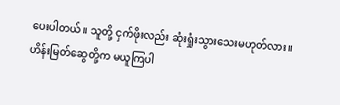ပေးပါတယ်။ သူတို့ ငှက်ဖိုးလည်း ဆုံးရှုံးသွားသေးမဟုတ်လား။
ဟိန်းမြတ်ဆွေတို့က မယူကြပါ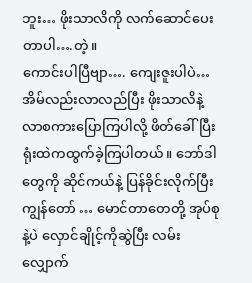ဘူး… ဖိုးသာလိကို လက်ဆောင်ပေးတာပါ….တဲ့။
ကောင်းပါပြီဗျာ…. ကျေးဇူးပါပဲ…အိမ်လည်းလာလည်ပြီး ဖိုးသာလိနဲ့ လာစကားပြောကြပါလို့ ဖိတ်ခေါ်ပြီး ရုံးထဲကထွက်ခဲ့ကြပါတယ်။ ဘော်ဒါတွေကို ဆိုင်ကယ်နဲ့ ပြန်ခိုင်းလိုက်ပြီး ကျွန်တော် … မောင်တာတေတို့ အုပ်စုနဲ့ပဲ လှောင်ချိုင့်ကိုဆွဲပြီး လမ်းလျှောက်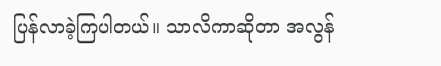ပြန်လာခဲ့ကြပါတယ်။ သာလိကာဆိုတာ အလွန်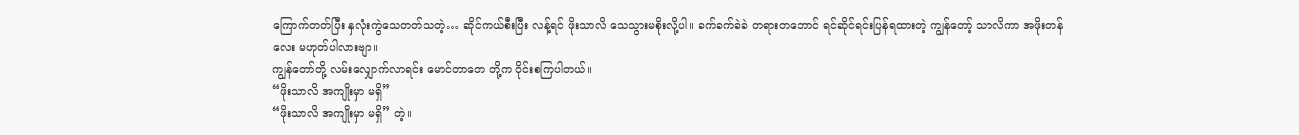ကြောက်တတ်ပြီး နှလုံးကွဲသေတတ်သတဲ့… ဆိုင်ကယ်စီးပြီး လန့်ရင် ဖိုးသာလိ သေသွားမစိုးလို့ပါ။ ခက်ခက်ခဲခဲ တရားတဘောင် ရင်ဆိုင်ရင်းပြန်ရထားတဲ့ ကျွန်တော့် သာလိကာ အဖိုးတန်လေး မဟုတ်ပါလားဗျာ။
ကျွန်တော်တို့ လမ်းလျှောက်လာရင်း မောင်တာတေ တို့က ဝိုင်းစကြပါတယ်။
“ဖိုးသာလိ အကျိုးမှာ မရှိ”
“ဖိုးသာလိ အကျိုးမှာ မရှိ” တဲ့။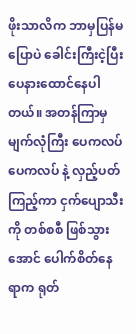ဖိုးသာလိက ဘာမှပြန်မပြောပဲ ခေါင်းကြီးငဲ့ပြီး ပေနားထောင်နေပါတယ်။ အတန်ကြာမှ မျက်လုံကြီး ပေကလပ် ပေကလပ် နဲ့ လှည့်ပတ်ကြည့်ကာ ငှက်ပျောသီးကို တစ်စစီ ဖြစ်သွားအောင် ပေါက်စိတ်နေရာက ရုတ်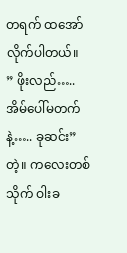တရက် ထအော်လိုက်ပါတယ်။
” ဖိုးလည်….. အိမ်ပေါ်မတက်နဲ့….. ခုဆင်း” တဲ့။ ကလေးတစ်သိုက် ဝါးခ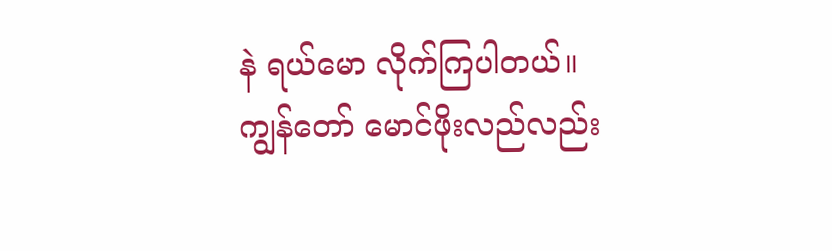နဲ ရယ်မော လိုက်ကြပါတယ်။ ကျွန်တော် မောင်ဖိုးလည်လည်း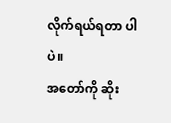လိုက်ရယ်ရတာ ပါပဲ။
အတော်ကို ဆိုး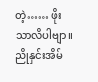တဲ့…… ဖိုးသာလိပါဗျာ။
ညိုနှင်းအိမ်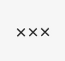×××